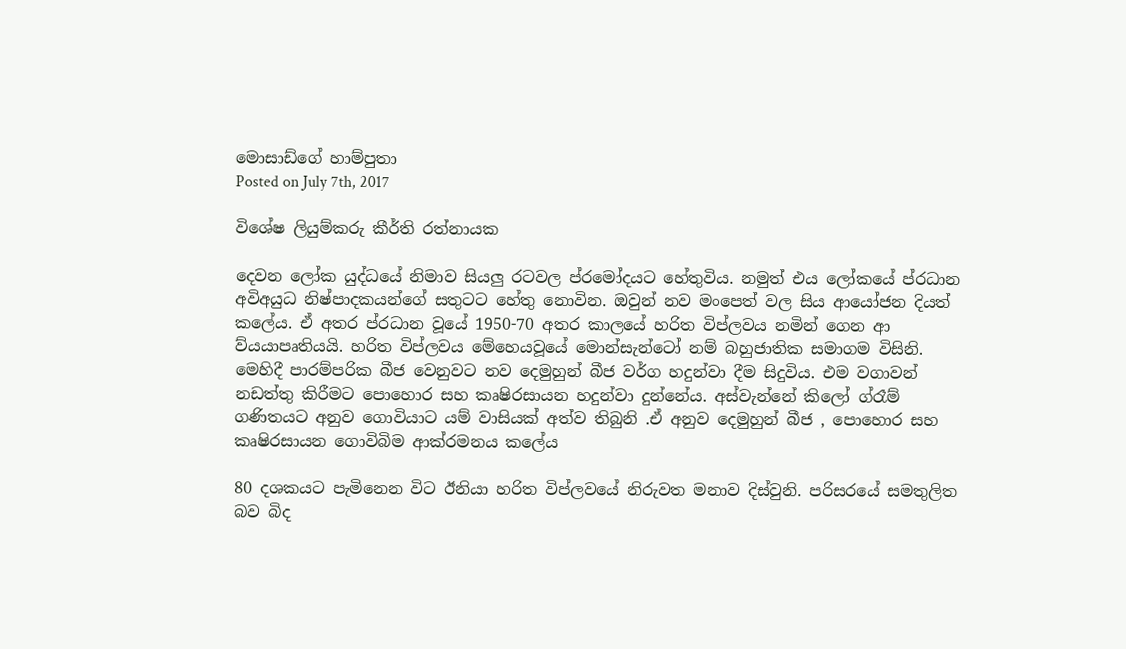මොසාඩ්ගේ හාම්පුතා
Posted on July 7th, 2017

විශේෂ ලියුම්කරු කීර්ති රත්නායක

දෙවන ලෝක යුද්ධයේ නිමාව සියලු රටවල ප්රමෝදයට හේතුවිය. නමුත් එය ලෝකයේ ප්රධාන අවිඅයුධ නිෂ්පාදකයන්ගේ සතුටට හේතු නොවින. ඔවුන් නව මංපෙත් වල සිය ආයෝජන දියත් කලේය. ඒ අතර ප්රධාන වූයේ 1950-70 අතර කාලයේ හරිත විප්ලවය නමින් ගෙන ආ ව්යයාපෘතියයි. හරිත විප්ලවය මේහෙයවූයේ මොන්සැන්ටෝ නම් බහුජාතික සමාගම විසිනි. මෙහිදී පාරම්පරික බීජ වෙනුවට නව දෙමුහුන් බීජ වර්ග හදුන්වා දීම සිදුවිය. එම වගාවන් නඩත්තු කිරීමට පොහොර සහ කෘෂිරසායන හදුන්වා දුන්නේය. අස්වැන්නේ කිලෝ ග්රෑම් ගණිතයට අනුව ගොවියාට යම් වාසියක් අත්ව තිබුනි .ඒ අනුව දෙමුහුන් බීජ , පොහොර සහ කෘෂිරසායන ගොවිබිම ආක්රමනය කලේය

80 දශකයට පැමිනෙන විට ඊනියා හරිත විප්ලවයේ නිරුවත මනාව දිස්වුනි. පරිසරයේ සමතුලිත බව බිද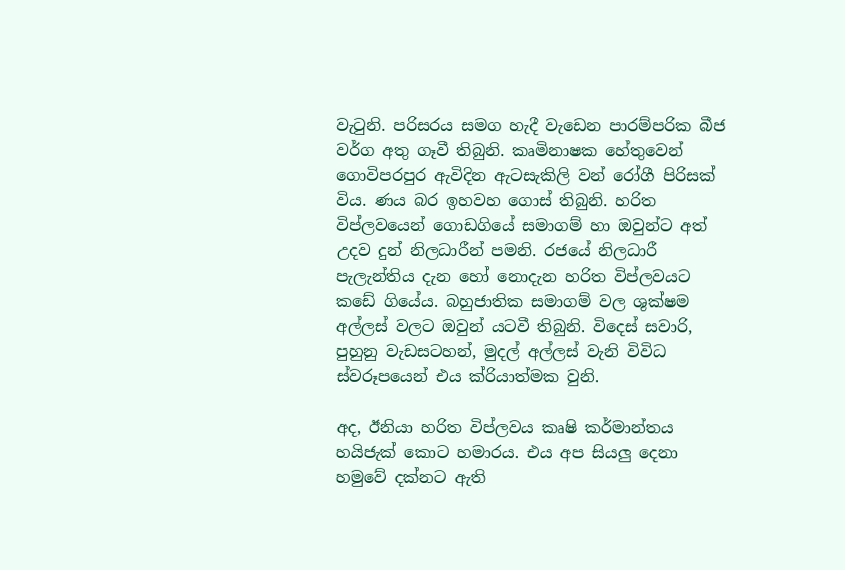වැටුනි. පරිසරය සමග හැදී වැඩෙන පාරම්පරික බීජ වර්ග අතු ගෑවී තිබුනි. කෘමිනාෂක හේතුවෙන් ගොවිපරපුර ඇවිදින ඇටසැකිලි වන් රෝගී පිරිසක් විය. ණය බර ඉහවහ ගොස් තිබුනි. හරිත විප්ලවයෙන් ගොඩගියේ සමාගම් හා ඔවුන්ට අත් උදව දුන් නිලධාරීන් පමනි. රජයේ නිලධාරී පැලැන්තිය දැන හෝ නොදැන හරිත විප්ලවයට කඩේ ගියේය. බහුජාතික සමාගම් වල ශුක්ෂම අල්ලස් වලට ඔවුන් යටවී තිබුනි. විදෙස් සවාරි, පුහුනු වැඩසටහන්, මුදල් අල්ලස් වැනි විවිධ ස්වරූපයෙන් එය ක්රියාත්මක වුනි.

අද, ඊනියා හරිත විප්ලවය කෘෂි කර්මාන්තය හයිජැක් කොට හමාරය. එය අප සියලු දෙනා හමුවේ දක්නට ඇති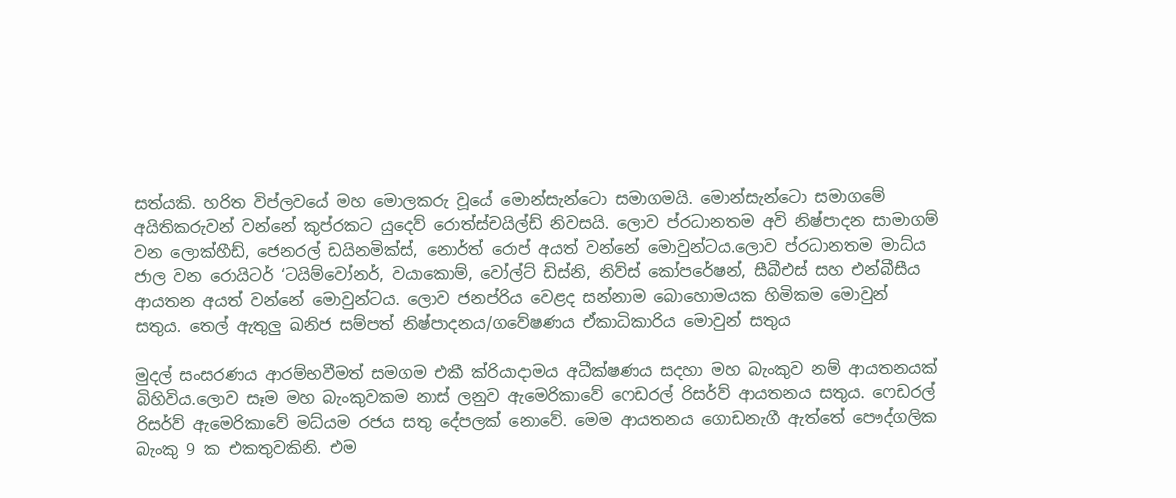සත්යකි. හරිත විප්ලවයේ මහ මොලකරු වූයේ මොන්සැන්ටො සමාගමයි. මොන්සැන්ටො සමාගමේ අයිතිකරුවන් වන්නේ කුප්රකට යුදෙව් රොත්ස්චයිල්ඩ් නිවසයි. ලොව ප්රධානතම අවි නිෂ්පාදන සාමාගම් වන ලොක්හීඩ්, ජෙනරල් ඩයිනමික්ස්, නොර්ත් රොප් අයත් වන්නේ මොවුන්ටය.ලොව ප්රධානතම මාධ්ය ජාල වන රොයිටර් ‘ටයිම්වෝනර්, වයාකොම්, වෝල්ට් ඩිස්නි, නිව්ස් කෝපරේෂන්, සීබීඑස් සහ එන්බීසීය ආයතන අයත් වන්නේ මොවුන්ටය. ලොව ජනප්රිය වෙළද සන්නාම බොහොමයක හිමිකම මොවුන් සතුය. තෙල් ඇතුලු ඛනිජ සම්පත් නිෂ්පාදනය/ගවේෂණය ඒකාධිකාරිය මොවුන් සතුය

මුදල් සංසරණය ආරම්භවීමත් සමගම එකී ක්රියාදාමය අධීක්ෂණය සදහා මහ බැංකුව නම් ආයතනයක් බිහිවිය.ලොව සෑම මහ බැංකුවකම නාස් ලනුව ඇමෙරිකාවේ ෆෙඩරල් රිසර්ව් ආයතනය සතුය. ෆෙඩරල් රිසර්ව් ඇමෙරිකාවේ මධ්යම රජය සතු දේපලක් නොවේ. මෙම ආයතනය ගොඩනැගී ඇත්තේ පෞද්ගලික බැංකු 9 ක එකතුවකිනි. එම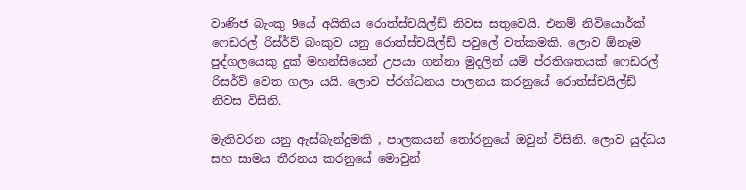වාණිජ බැංකු 9යේ අයිතිය රොත්ස්චයිල්ඩ් නිවස සතුවෙයි. එනම් නිවියොර්ක් ෆෙඩරල් රිස්ර්ව් බංකුව යනු රොත්ස්චයිල්ඩ් පවුලේ වත්කමකි. ලොව ඕනෑම පුද්ගලයෙකු දුක් මහන්සියෙන් උපයා ගන්නා මුදලින් යම් ප්රතිශතයක් ෆෙඩරල් රිසර්ව් වෙත ගලා යයි. ලොව ප්රග්ධනය පාලනය කරනුයේ රොත්ස්චයිල්ඩ් නිවස විසිනි.

මැතිවරන යනු ඇස්බැන්දුමකි , පාලකයන් තෝරනුයේ ඔවුන් විසිනි. ලොව යුද්ධය සහ සාමය තීරනය කරනුයේ මොවුන්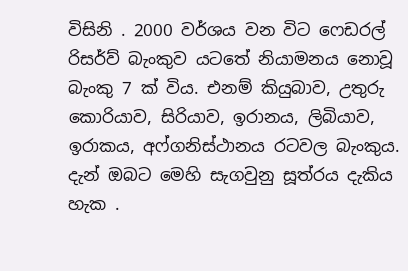විසිනි . 2000 වර්ශය වන විට ෆෙඩරල් රිසර්ව් බැංකුව යටතේ නියාමනය නොවූ බැංකු 7 ක් විය. එනම් කියුබාව, උතුරු කොරියාව, සිරියාව, ඉරානය, ලිබියාව, ඉරාකය, අෆ්ගනිස්ථානය රටවල බැංකුය. දැන් ඔබට මෙහි සැගවුනු සූත්රය දැකිය හැක .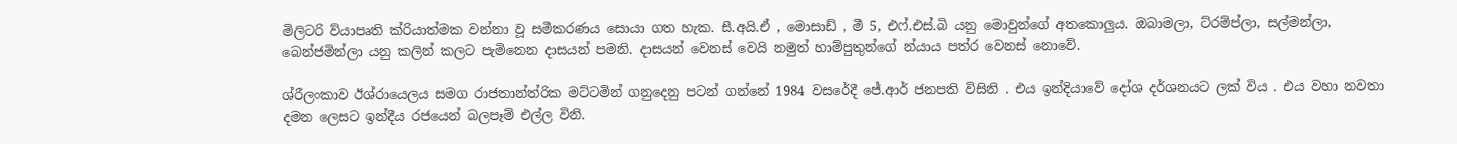මිලිටරි ව්යාපෘති ක්රියාත්මක වන්නා වූ සමීකරණය සොයා ගත හැක. සී.අයි.ඒ , මොසාඩ් , මී 5, එෆ්.එස්.බි යනු මොවුන්ගේ අතකොලුය. ඔබාමලා, ට්රම්ප්ලා, සල්මන්ලා, බෙන්ජමින්ලා යනු කලින් කලට පැමිනෙන දාසයන් පමනි. දාසයන් වෙනස් වෙයි නමුත් හාම්පුතුන්ගේ න්යාය පත්ර වෙනස් නොවේ.

ශ්රීලංකාව ඊශ්රායෙලය සමග රාජතාන්ත්රික මට්ටමින් ගනුදෙනු පටන් ගන්නේ 1984 වසරේදී ජේ.ආර් ජනපති විසිනි . එය ඉන්දියාවේ දෝශ දර්ශනයට ලක් විය . එය වහා නවතා දමන ලෙසට ඉන්දීය රජයෙන් බලපෑම් එල්ල විනි.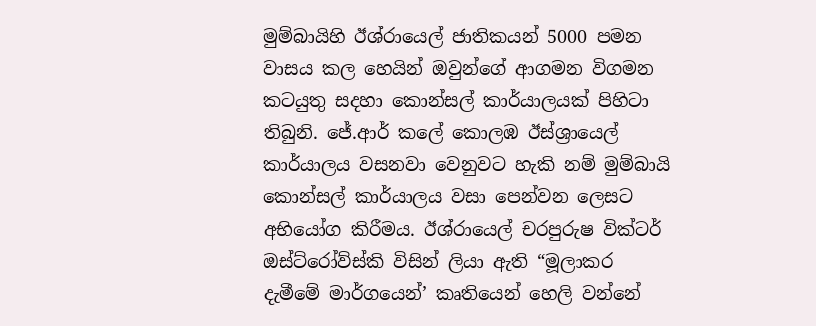මුම්බායිහි ඊශ්රායෙල් ජාතිකයන් 5000 පමන වාසය කල හෙයින් ඔවුන්ගේ ආගමන විගමන කටයුතු සදහා කොන්සල් කාර්යාලයක් පිහිටා තිබුනි. ජේ.ආර් කලේ කොලඹ ඊස්ශ්‍රායෙල් කාර්යාලය වසනවා වෙනුවට හැකි නම් මුම්බායි කොන්සල් කාර්යාලය වසා පෙන්වන ලෙසට අභියෝග කිරීමය. ඊශ්රායෙල් චරපුරුෂ වික්ටර් ඔස්ට්රෝව්ස්කි විසින් ලියා ඇති “මූලාකර දැමීමේ මාර්ගයෙන්’ කෘතියෙන් හෙලි වන්නේ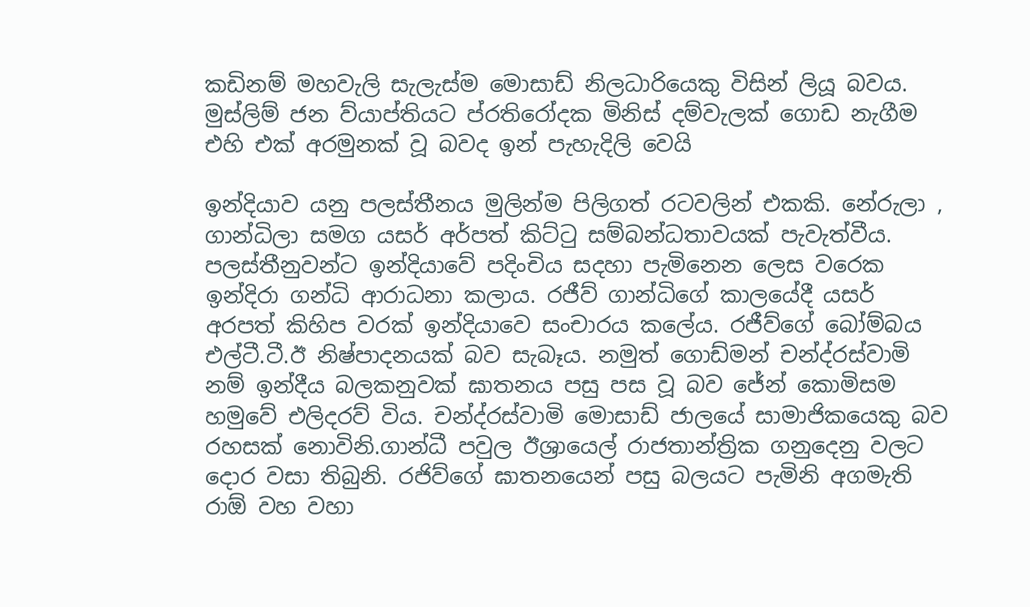කඩිනම් මහවැලි සැලැස්ම මොසාඩ් නිලධාරියෙකු විසින් ලියූ බවය. මුස්ලිම් ජන ව්යාප්තියට ප්රතිරෝදක මිනිස් දම්වැලක් ගොඩ නැගීම එහි එක් අරමුනක් වූ බවද ඉන් පැහැදිලි වෙයි

ඉන්දියාව යනු පලස්තීනය මුලින්ම පිලිගත් රටවලින් එකකි. නේරුලා , ගාන්ධිලා සමග යසර් අර්පත් කිට්ටු සම්බන්ධතාවයක් පැවැත්වීය. පලස්තීනුවන්ට ඉන්දියාවේ පදිංචිය සදහා පැමිනෙන ලෙස වරෙක ඉන්දිරා ගන්ධි ආරාධනා කලාය. රජීව් ගාන්ධිගේ කාලයේදී යසර් අරපත් කිහිප වරක් ඉන්දියාවෙ සංචාරය කලේය. රජීව්ගේ බෝම්බය එල්ටී.ටී.ඊ නිෂ්පාදනයක් බව සැබෑය. නමුත් ගොඩ්මන් චන්ද්රස්වාමි නම් ඉන්දීය බලකනුවක් ඝාතනය පසු පස වූ බව ජේන් කොමිසම හමුවේ එලිදරව් විය. චන්ද්රස්වාමි මොසාඩ් ජාලයේ සාමාජිකයෙකු බව රහසක් නොවිනි.ගාන්ධී පවුල ඊශ්‍රායෙල් රාජතාන්ත්‍රික ගනුදෙනු වලට දොර වසා තිබුනි. රජිව්ගේ ඝාතනයෙන් පසු බලයට පැමිනි අගමැති රාඕ වහ වහා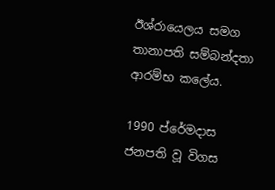ඊශ්රායෙලය සමග තානාපති සම්බන්දතා ආරම්භ කලේය.

1990 ප්රේමදාස ජනපති වූ විගස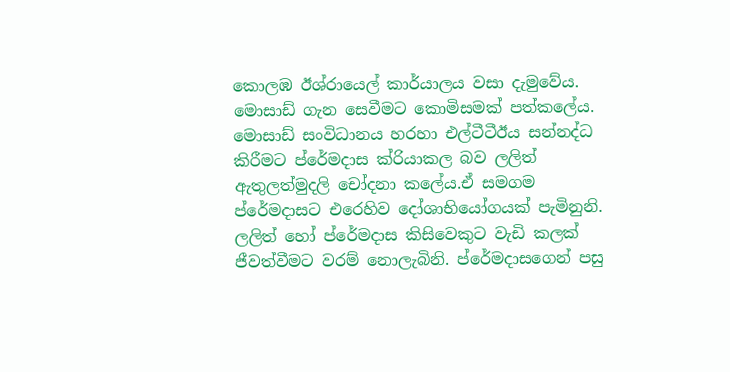කොලඹ ඊශ්රායෙල් කාර්යාලය වසා දැමුවේය. මොසාඩ් ගැන සෙවීමට කොමිසමක් පත්කලේය. මොසාඩ් සංවිධානය හරහා එල්ටීටීඊය සන්නද්ධ කිරීමට ප්රේමදාස ක්රියාකල බව ලලිත් ඇතුලත්මුදලි චෝදනා කලේය.ඒ සමගම ප්රේමදාසට එරෙහිව දෝශාභියෝගයක් පැමිනුනි. ලලිත් හෝ ප්රේමදාස කිසිවෙකුට වැඩි කලක් ජීවත්වීමට වරම් නොලැබිනි. ප්රේමදාසගෙන් පසු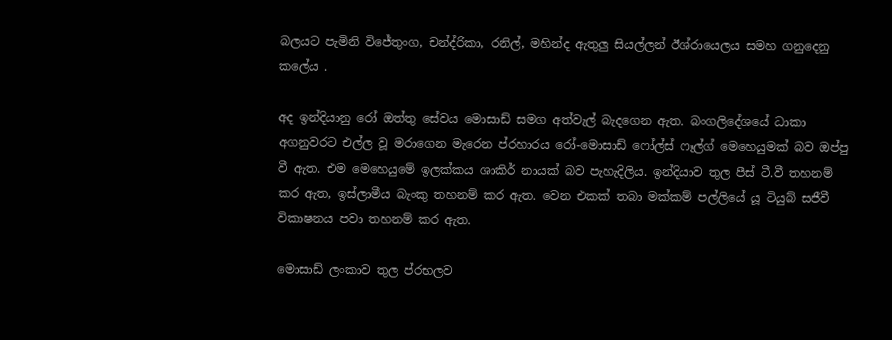බලයට පැමිනි විජේතුංග, චන්ද්රිකා, රනිල්, මහින්ද ඇතුලු සියල්ලන් ඊශ්රායෙලය සමහ ගනුදෙනු කලේය .

අද ඉන්දියානු රෝ ඔත්තු සේවය මොසාඩ් සමග අත්වැල් බැදගෙන ඇත. බංගලිදේශයේ ධාකා අගනුවරට එල්ල වූ මරාගෙන මැරෙන ප්රහාරය රෝ-මොසාඩ් ෆෝල්ස් ෆෑල්ග් මෙහෙයුමක් බව ඔප්පු වී ඇත. එම මෙහෙයුමේ ඉලක්කය ශාකිර් නායක් බව පැහැදිලිය. ඉන්දියාව තුල පීස් ටී.වී තහනම් කර ඇත, ඉස්ලාමීය බැංකු තහනම් කර ඇත. වෙන එකක් තබා මක්කම් පල්ලියේ යූ ටියුබ් සජීවී විකාෂනය පවා තහනම් කර ඇත.

මොසාඩ් ලංකාව තුල ප්රභලව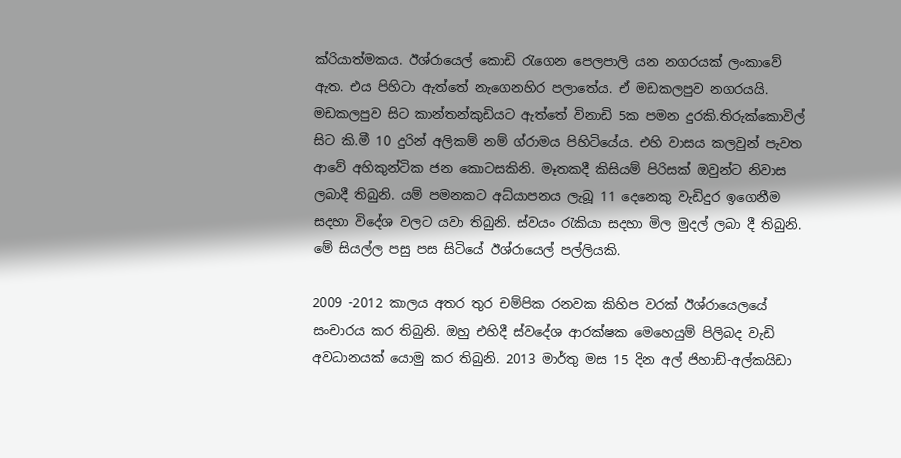ක්රියාත්මකය. ඊශ්රායෙල් කොඩි රැගෙන පෙලපාලි යන නගරයක් ලංකාවේ ඇත. එය පිහිටා ඇත්තේ නැගෙනහිර පලාතේය. ඒ මඩකලපුව නගරයයි. මඩකලපුව සිට කාන්තන්කුඩියට ඇත්තේ විනාඩි 5ක පමන දුරකි.තිරුක්කොවිල් සිට කි.මී 10 දුරින් අලිකම් නම් ග්රාමය පිහිටියේය. එහි වාසය කලවුන් පැවත ආවේ අහිකුන්ටික ජන කොටසකිනි. මෑතකදී කිසියම් පිරිසක් ඔවුන්ට නිවාස ලබාදී තිබුනි. යම් පමනකට අධ්යාපනය ලැබූ 11 දෙනෙකු වැඩිදුර ඉගෙනීම සදහා විදේශ වලට යවා තිබුනි. ස්වයං රැකියා සදහා මිල මුදල් ලබා දී තිබුනි. මේ සියල්ල පසු පස සිටියේ ඊශ්රායෙල් පල්ලියකි.

2009 -2012 කාලය අතර තුර චම්පික රනවක කිහිප වරක් ඊශ්රායෙලයේ සංචාරය කර තිබුනි. ඔහු එහිදී ස්වදේශ ආරක්ෂක මෙහෙයුම් පිලිබද වැඩි අවධානයක් යොමු කර තිබුනි. 2013 මාර්තු මස 15 දින අල් ජිහාඩ්-අල්කයිඩා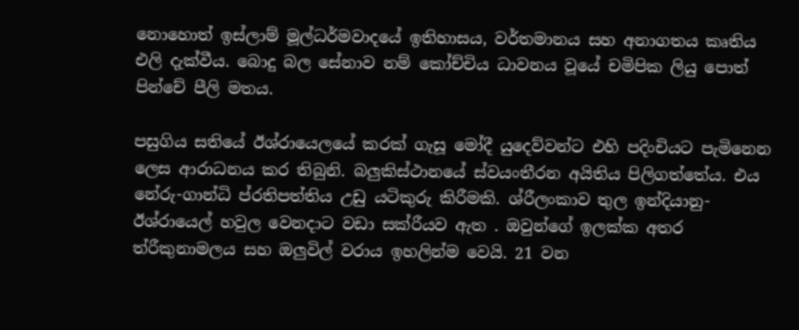නොහොත් ඉස්ලාම් මූල්ධර්මවාදයේ ඉතිහාසය, වර්තමානය සහ අනාගතය කෘතිය එලි දැක්වීය. බොදු බල සේනාව නම් කෝච්චිය ධාවනය වූයේ චමිපික ලියු පොත් පින්චේ පීලි මතය.

පසුගිය සතියේ ඊශ්රායෙලයේ කරක් ගැසූ මෝදී යුදෙව්වන්ට එහි පදිංචියට පැමිනෙන ලෙස ආරාධනය කර තිබුනි. බලුකිස්ථානයේ ස්වයංතීරන අයිතිය පිලිගත්තේය. එය නේරු-ගාන්ධි ප්රතිපත්තිය උඩු යටිකුරු කිරීමකි. ශ්රීලංකාව තුල ඉන්දියානු-ඊශ්රායෙල් හවුල වෙනදාට වඩා සක්රීයව ඇත . ඔවුන්ගේ ඉලක්ක අතර ත්රීකුනාමලය සහ ඔලුවිල් වරාය ඉහලින්ම වෙයි. 21 වන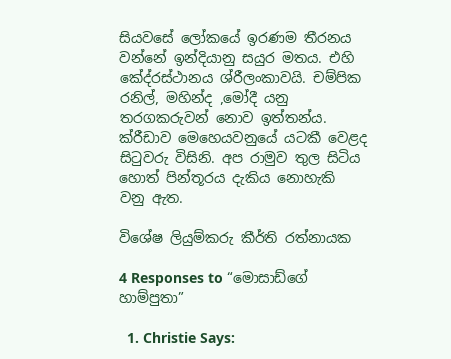සියවසේ ලෝකයේ ඉරණම තීරනය වන්නේ ඉන්දියානු සයුර මතය. එහි කේද්රස්ථානය ශ්රීලංකාවයි. චම්පික රනිල්, මහින්ද ,මෝදී යනු තරගකරුවන් නොව ඉත්තන්ය. ක්රීඩාව මෙහෙයවනුයේ යටකී වෙළද සිටුවරු විසිනි. අප රාමුව තුල සිටිය හොත් පින්තූරය දැකිය නොහැකි වනු ඇත.

විශේෂ ලියුම්කරු කීර්ති රත්නායක

4 Responses to “මොසාඩ්ගේ හාම්පුතා”

  1. Christie Says: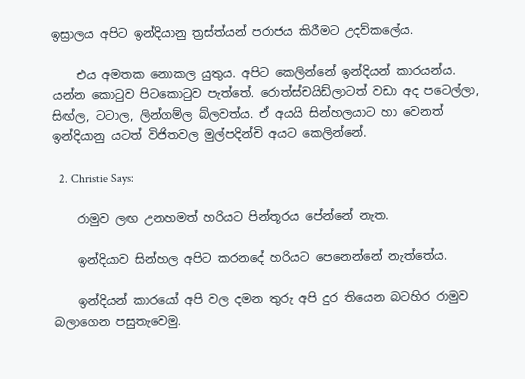ඉස්‍රාලය අපිට ඉන්දියානු ත්‍රස්ත්යන් පරාජය කිරීමට උදව්කලේය.

    එය අමතක නොකල යුතුය. අපිට කෙලින්නේ ඉන්දියන් කාරයන්ය. යන්න කොටුව පිටකොටුව පැත්තේ. රොත්ස්චයිඩ්ලාටත් වඩා අද පටෙල්ලා, සිඟ්ල, ටටාල, ලින්ගම්ල බ්ලවත්ය. ඒ අයයි සින්හලයාට හා වෙනත් ඉන්දියානු යටත් විජිතවල මුල්පදින්චි අයට කෙලින්නේ.

  2. Christie Says:

    රාමුව ලඟ උනහමත් හරියට පින්තූරය පේන්නේ නැත.

    ඉන්දියාව සින්හල අපිට කරනදේ හරියට පෙනෙන්නේ නැත්තේය.

    ඉන්දියන් කාරයෝ අපි වල දමන තුරු අපි දුර තියෙන බටහිර රාමුව බලාගෙන පසුතැවෙමු.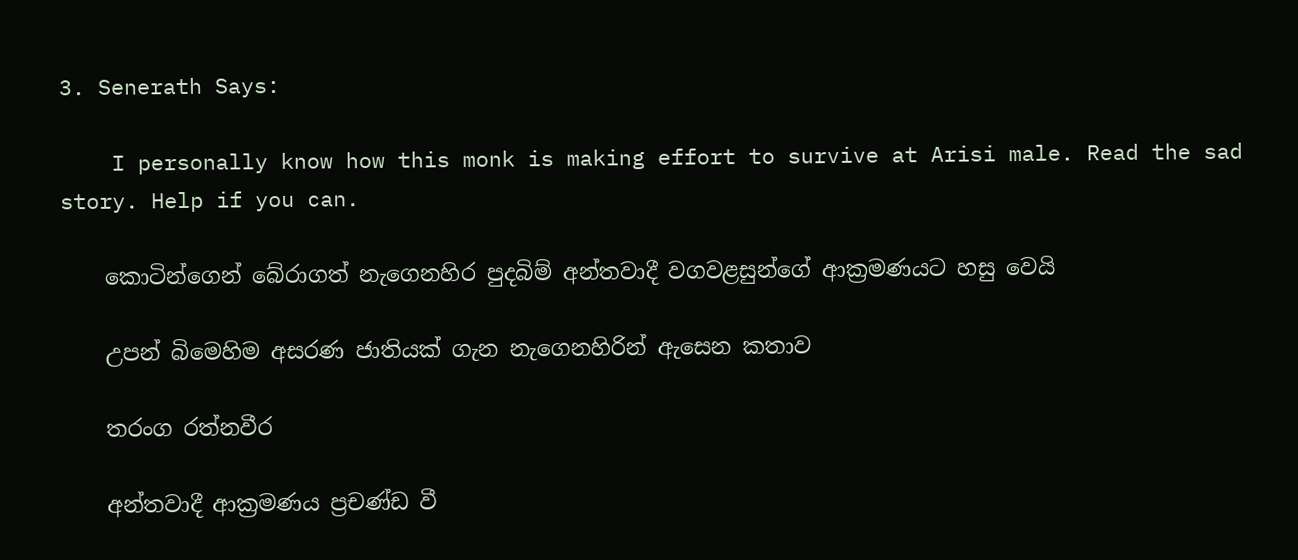3. Senerath Says:

    I personally know how this monk is making effort to survive at Arisi male. Read the sad story. Help if you can.

    කොටින්ගෙන් බේරාගත් නැගෙනහිර පුදබිම් අන්තවාදී වගවළසුන්ගේ ආක්‍රමණයට හසු වෙයි

    උපන් බිමෙහිම අසරණ ජාතියක්‌ ගැන නැගෙනහිරින් ඇසෙන කතාව

    තරංග රත්නවීර

    අන්තවාදී ආක්‍රමණය ප්‍රචණ්‌ඩ වී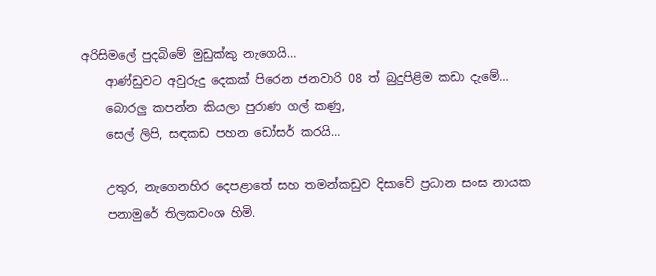අරිසිමලේ පුදබිමේ මුඩුක්‌කු නැගෙයි…
    ආණ්‌ඩුවට අවුරුදු දෙකක්‌ පිරෙන ජනවාරි 08 ත් බුදුපිළිම කඩා දැමේ…
    බොරලු කපන්න කියලා පුරාණ ගල් කණු,
    සෙල් ලිපි, සඳකඩ පහන ඩෝසර් කරයි…

    උතුර, නැගෙනහිර දෙපළාතේ සහ තමන්කඩුව දිසාවේ ප්‍රධාන සංඝ නායක
    පනාමුරේ තිලකවංශ හිමි.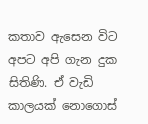කතාව ඇසෙන විට අපට අපි ගැන දුක සිතිණි. ඒ වැඩි කාලයක්‌ නොගොස්‌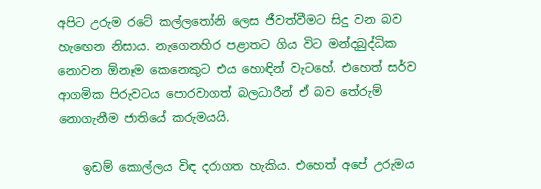අපිට උරුම රටේ කල්ලතෝනි ලෙස ජීවත්වීමට සිදු වන බව හැඟෙන නිසාය. නැගෙනහිර පළාතට ගිය විට මන්දබුද්ධික නොවන ඕනෑම කෙනෙකුට එය හොඳින් වැටහේ. එහෙත් සර්ව ආගමික පිරුවටය පොරවාගත් බලධාරීන් ඒ බව තේරුම් නොගැනීම ජාතියේ කරුමයයි.

    ඉඩම් කොල්ලය විඳ දරාගත හැකිය. එහෙත් අපේ උරුමය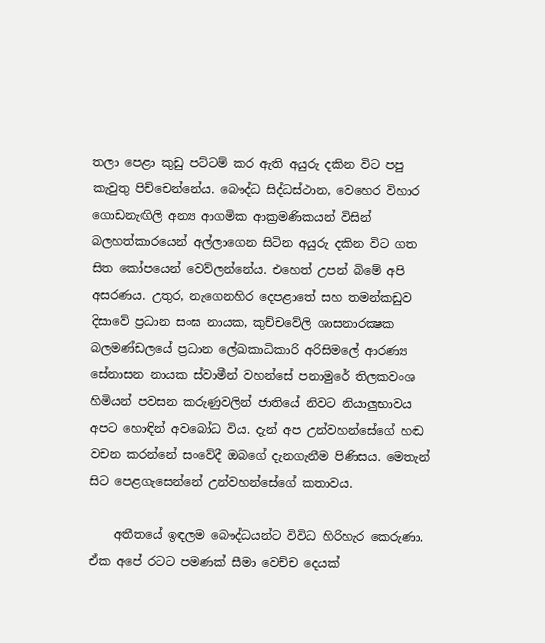තලා පෙළා කුඩු පට්‌ටම් කර ඇති අයුරු දකින විට පපු කැවුතු පිච්චෙන්නේය. බෞද්ධ සිද්ධස්‌ථාන, වෙහෙර විහාර ගොඩනැඟිලි අන්‍ය ආගමික ආක්‍රමණිකයන් විසින් බලහත්කාරයෙන් අල්ලාගෙන සිටින අයුරු දකින විට ගත සිත කෝපයෙන් වෙව්ලන්නේය. එහෙත් උපන් බිමේ අපි අසරණය. උතුර, නැගෙනහිර දෙපළාතේ සහ තමන්කඩුව දිසාවේ ප්‍රධාන සංඝ නායක, කුච්චවේලි ශාසනාරක්‍ෂක බලමණ්‌ඩලයේ ප්‍රධාන ලේඛකාධිකාරි අරිසිමලේ ආරණ්‍ය සේනාසන නායක ස්‌වාමීන් වහන්සේ පනාමුරේ තිලකවංශ හිමියන් පවසන කරුණුවලින් ජාතියේ නිවට නියාලුභාවය අපට හොඳින් අවබෝධ විය. දැන් අප උන්වහන්සේගේ හඬ වචන කරන්නේ සංවේදී ඔබගේ දැනගැනීම පිණිසය. මෙතැන් සිට පෙළගැසෙන්නේ උන්වහන්සේගේ කතාවය.

    අතීතයේ ඉඳලම බෞද්ධයන්ට විවිධ හිරිහැර කෙරුණා. ඒක අපේ රටට පමණක්‌ සීමා වෙච්ච දෙයක්‌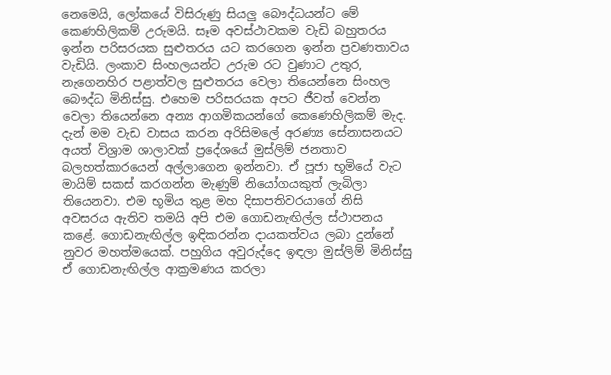නෙමෙයි, ලෝකයේ විසිරුණු සියලු බෞද්ධයන්ට මේ කෙණහිලිකම් උරුමයි. සෑම අවස්‌ථාවකම වැඩි බහුතරය ඉන්න පරිසරයක සුළුතරය යට කරගෙන ඉන්න ප්‍රවණතාවය වැඩියි. ලංකාව සිංහලයන්ට උරුම රට වුණාට උතුර, නැගෙනහිර පළාත්වල සුළුතරය වෙලා තියෙන්නෙ සිංහල බෞද්ධ මිනිස්‌සු. එහෙම පරිසරයක අපට ජීවත් වෙන්න වෙලා තියෙන්නෙ අන්‍ය ආගමිකයන්ගේ කෙණෙහිලිකම් මැද. දැන් මම වැඩ වාසය කරන අරිසිමලේ අරණ්‍ය සේනාසනයට අයත් විශ්‍රාම ශාලාවක්‌ ප්‍රදේශයේ මුස්‌ලිම් ජනතාව බලහත්කාරයෙන් අල්ලාගෙන ඉන්නවා. ඒ පූජා භූමියේ වැට මායිම් සකස්‌ කරගන්න මැණුම් නියෝගයකුත් ලැබිලා තියෙනවා. එම භූමිය තුළ මහ දිසාපතිවරයාගේ නිසි අවසරය ඇතිව තමයි අපි එම ගොඩනැඟිල්ල ස්‌ථාපනය කළේ. ගොඩනැඟිල්ල ඉඳිකරන්න දායකත්වය ලබා දුන්නේ නුවර මහත්මයෙක්‌. පහුගිය අවුරුද්දෙ ඉඳලා මුස්‌ලිම් මිනිස්‌සු ඒ ගොඩනැඟිල්ල ආක්‍රමණය කරලා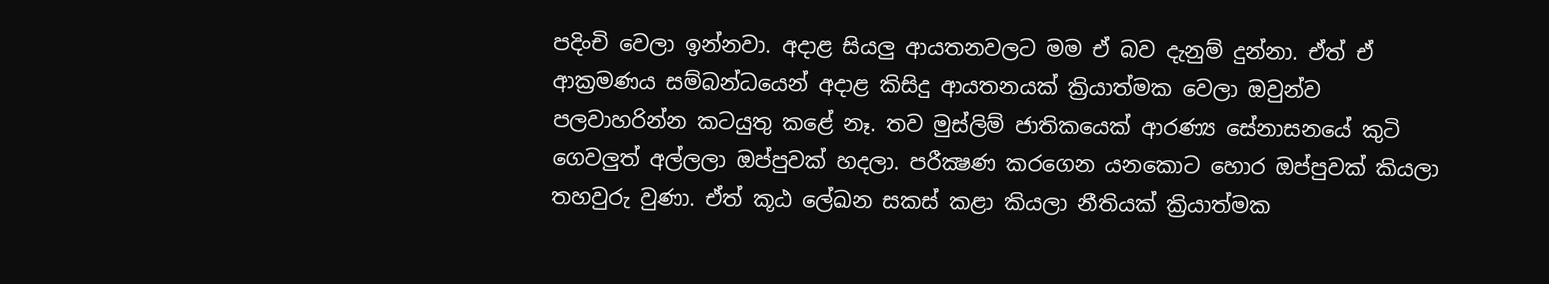පදිංචි වෙලා ඉන්නවා. අදාළ සියලු ආයතනවලට මම ඒ බව දැනුම් දුන්නා. ඒත් ඒ ආක්‍රමණය සම්බන්ධයෙන් අදාළ කිසිදු ආයතනයක්‌ ක්‍රියාත්මක වෙලා ඔවුන්ව පලවාහරින්න කටයුතු කළේ නෑ. තව මුස්‌ලිම් ජාතිකයෙක්‌ ආරණ්‍ය සේනාසනයේ කුටි ගෙවලුත් අල්ලලා ඔප්පුවක්‌ හදලා. පරීක්‍ෂණ කරගෙන යනකොට හොර ඔප්පුවක්‌ කියලා තහවුරු වුණා. ඒත් කූඨ ලේඛන සකස්‌ කළා කියලා නීතියක්‌ ක්‍රියාත්මක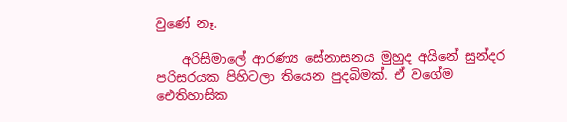වුණේ නෑ.

    අරිසිමාලේ ආරණ්‍ය සේනාසනය මුහුද අයිනේ සුන්දර පරිසරයක පිහිටලා තියෙන පුදබිමක්‌. ඒ වගේම ඓතිහාසික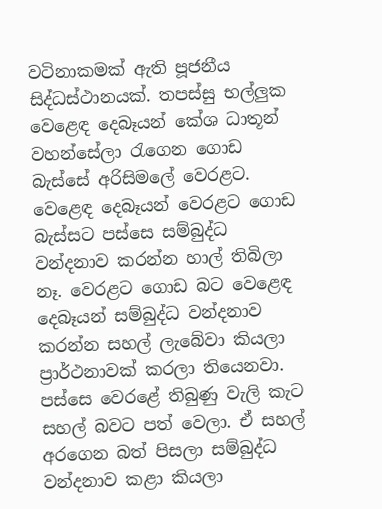වටිනාකමක්‌ ඇති පූජනීය සිද්ධස්‌ථානයක්‌. තපස්‌සු භල්ලුක වෙළෙඳ දෙබෑයන් කේශ ධාතූන් වහන්සේලා රැගෙන ගොඩ බැස්‌සේ අරිසිමලේ වෙරළට. වෙළෙඳ දෙබෑයන් වෙරළට ගොඩ බැස්‌සට පස්‌සෙ සම්බුද්ධ වන්දනාව කරන්න හාල් තිබිලා නෑ. වෙරළට ගොඩ බට වෙළෙඳ දෙබෑයන් සම්බුද්ධ වන්දනාව කරන්න සහල් ලැබේවා කියලා ප්‍රාර්ථනාවක්‌ කරලා තියෙනවා. පස්‌සෙ වෙරළේ තිබුණු වැලි කැට සහල් බවට පත් වෙලා. ඒ සහල් අරගෙන බත් පිසලා සම්බුද්ධ වන්දනාව කළා කියලා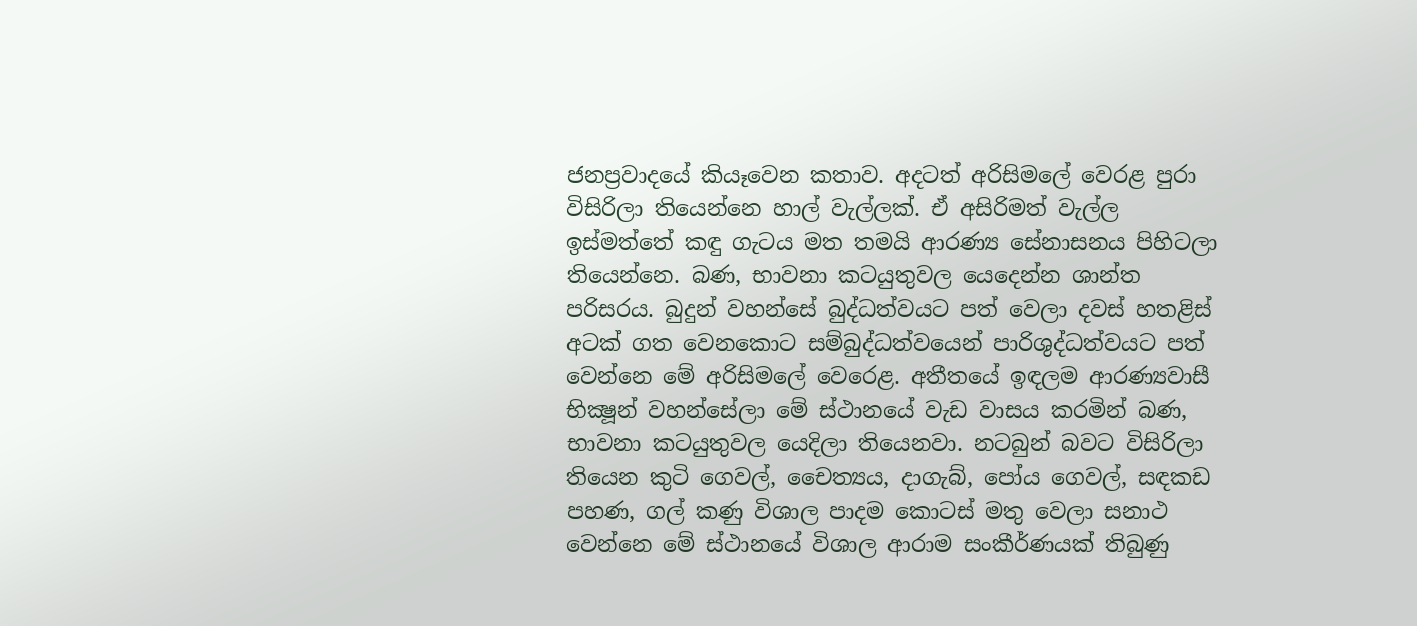ජනප්‍රවාදයේ කියෑවෙන කතාව. අදටත් අරිසිමලේ වෙරළ පුරා විසිරිලා තියෙන්නෙ හාල් වැල්ලක්‌. ඒ අසිරිමත් වැල්ල ඉස්‌මත්තේ කඳු ගැටය මත තමයි ආරණ්‍ය සේනාසනය පිහිටලා තියෙන්නෙ. බණ, භාවනා කටයුතුවල යෙදෙන්න ශාන්ත පරිසරය. බුදුන් වහන්සේ බුද්ධත්වයට පත් වෙලා දවස්‌ හතළිස්‌ අටක්‌ ගත වෙනකොට සම්බුද්ධත්වයෙන් පාරිශුද්ධත්වයට පත් වෙන්නෙ මේ අරිසිමලේ වෙරෙළ. අතීතයේ ඉඳලම ආරණ්‍යවාසී භික්‍ෂූන් වහන්සේලා මේ ස්‌ථානයේ වැඩ වාසය කරමින් බණ, භාවනා කටයුතුවල යෙදිලා තියෙනවා. නටබුන් බවට විසිරිලා තියෙන කුටි ගෙවල්, චෛත්‍යය, දාගැබ්, පෝය ගෙවල්, සඳකඩ පහණ, ගල් කණු විශාල පාදම කොටස්‌ මතු වෙලා සනාථ වෙන්නෙ මේ ස්‌ථානයේ විශාල ආරාම සංකීර්ණයක්‌ තිබුණු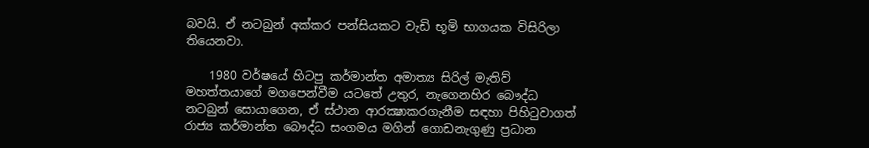බවයි. ඒ නටබුන් අක්‌කර පන්සියකට වැඩි භූමි භාගයක විසිරිලා තියෙනවා.

    1980 වර්ෂයේ හිටපු කර්මාන්ත අමාත්‍ය සිරිල් මැතිව් මහත්තයාගේ මගපෙන්වීම යටතේ උතුර, නැගෙනහිර බෞද්ධ නටබුන් සොයාගෙන, ඒ ස්‌ථාන ආරක්‍ෂාකරගැනීම සඳහා පිහිටුවාගත් රාජ්‍ය කර්මාන්ත බෞද්ධ සංගමය මගින් ගොඩනැගුණු ප්‍රධාන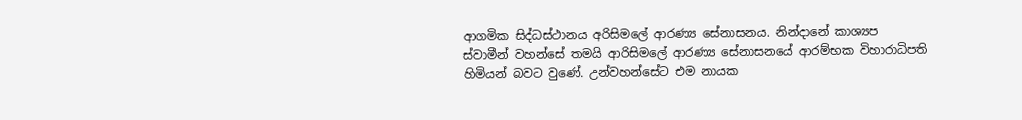ආගමික සිද්ධස්‌ථානය අරිසිමලේ ආරණ්‍ය සේනාසනය. නින්දානේ කාශ්‍යප ස්‌වාමීන් වහන්සේ තමයි ආරිසිමලේ ආරණ්‍ය සේනාසනයේ ආරම්භක විහාරාධිපති හිමියන් බවට වුණේ. උන්වහන්සේට එම නායක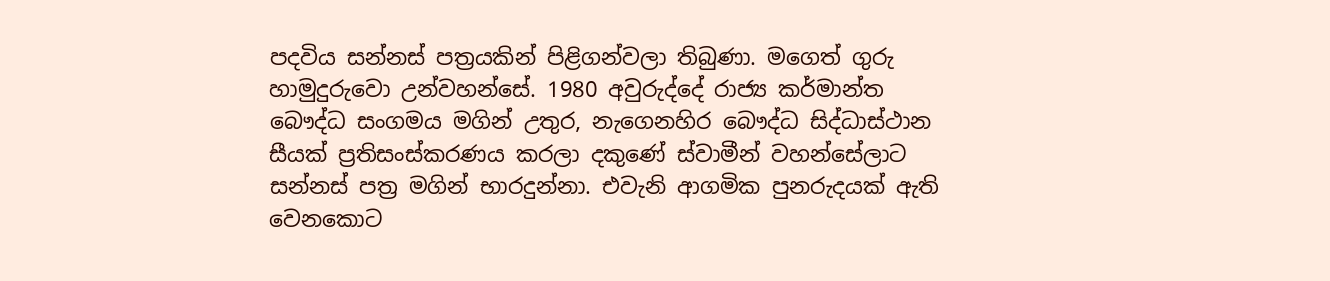පදවිය සන්නස්‌ පත්‍රයකින් පිළිගන්වලා තිබුණා. මගෙත් ගුරු හාමුදුරුවො උන්වහන්සේ. 1980 අවුරුද්දේ රාජ්‍ය කර්මාන්ත බෞද්ධ සංගමය මගින් උතුර, නැගෙනහිර බෞද්ධ සිද්ධාස්‌ථාන සීයක්‌ ප්‍රතිසංස්‌කරණය කරලා දකුණේ ස්‌වාමීන් වහන්සේලාට සන්නස්‌ පත්‍ර මගින් භාරදුන්නා. එවැනි ආගමික පුනරුදයක්‌ ඇති වෙනකොට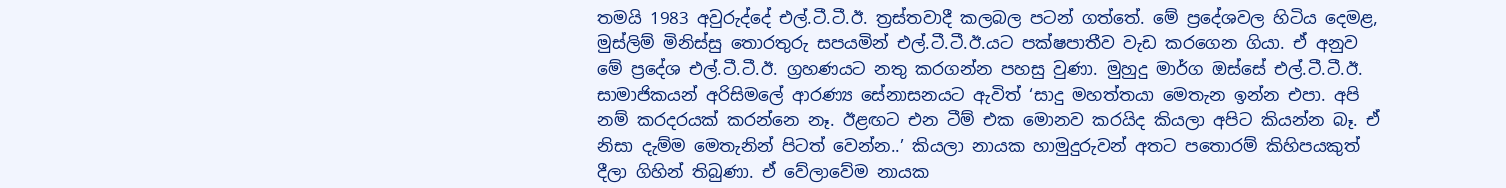තමයි 1983 අවුරුද්දේ එල්.ටී.ටී.ඊ. ත්‍රස්‌තවාදී කලබල පටන් ගත්තේ. මේ ප්‍රදේශවල හිටිය දෙමළ, මුස්‌ලිම් මිනිස්‌සු තොරතුරු සපයමින් එල්.ටී.ටී.ඊ.යට පක්‌ෂපාතීව වැඩ කරගෙන ගියා. ඒ අනුව මේ ප්‍රදේශ එල්.ටී.ටී.ඊ. ග්‍රහණයට නතු කරගන්න පහසු වුණා. මුහුදු මාර්ග ඔස්‌සේ එල්.ටී.ටී.ඊ. සාමාජිකයන් අරිසිමලේ ආරණ්‍ය සේනාසනයට ඇවිත් ‘සාදු මහත්තයා මෙතැන ඉන්න එපා. අපි නම් කරදරයක්‌ කරන්නෙ නෑ. ඊළඟට එන ටීම් එක මොනව කරයිද කියලා අපිට කියන්න බෑ. ඒ නිසා දැම්ම මෙතැනින් පිටත් වෙන්න..’ කියලා නායක හාමුදුරුවන් අතට පතොරම් කිහිපයකුත් දීලා ගිහින් තිබුණා. ඒ වේලාවේම නායක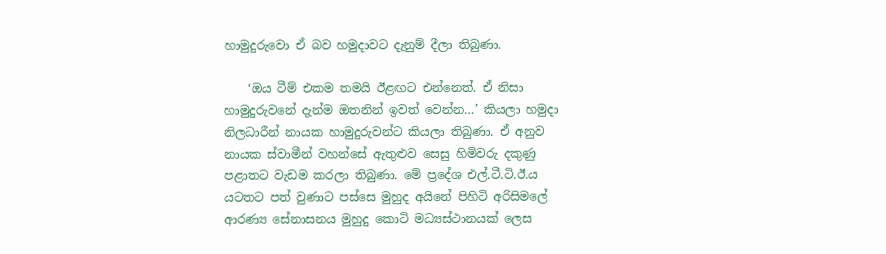හාමුදුරුවො ඒ බව හමුදාවට දැනුම් දීලා තිබුණා.

    ‘ඔය ටීම් එකම තමයි ඊළඟට එන්නෙත්. ඒ නිසා හාමුදුරුවනේ දැන්ම ඔතනින් ඉවත් වෙන්න…’ කියලා හමුදා නිලධාරීන් නායක හාමුදුරුවන්ට කියලා තිබුණා. ඒ අනුව නායක ස්‌වාමීන් වහන්සේ ඇතුළුව සෙසු හිමිවරු දකුණු පළාතට වැඩම කරලා තිබුණා. මේ ප්‍රදේශ එල්.ටී.ටි.ඊ.ය යටතට පත් වුණාට පස්‌සෙ මුහුද අයිනේ පිහිටි අරිසිමලේ ආරණ්‍ය සේනාසනය මුහුදු කොටි මධ්‍යස්‌ථානයක්‌ ලෙස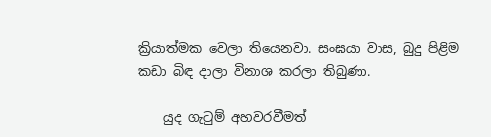ක්‍රියාත්මක වෙලා තියෙනවා. සංඝයා වාස, බුදු පිළිම කඩා බිඳ දාලා විනාශ කරලා තිබුණා.

    යුද ගැටුම් අහවරවීමත්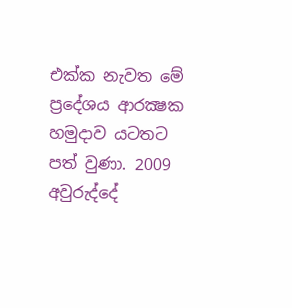එක්‌ක නැවත මේ ප්‍රදේශය ආරක්‍ෂක හමුදාව යටතට පත් වුණා. 2009 අවුරුද්දේ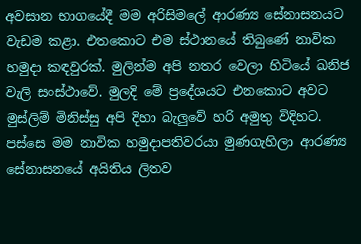අවසාන භාගයේදී මම අරිසිමලේ ආරණ්‍ය සේනාසනයට වැඩම කළා. එතකොට එම ස්‌ථානයේ තිබුණේ නාවික හමුදා කඳවුරක්‌. මුලින්ම අපි නතර වෙලා හිටියේ ඛනිජ වැලි සංස්‌ථාවේ. මුලදි මේ ප්‍රදේශයට එනකොට අවට මුස්‌ලිම් මිනිස්‌සු අපි දිහා බැලුවේ හරි අමුතු විදිහට. පස්‌සෙ මම නාවික හමුදාපතිවරයා මුණගැහිලා ආරණ්‍ය සේනාසනයේ අයිතිය ලිතව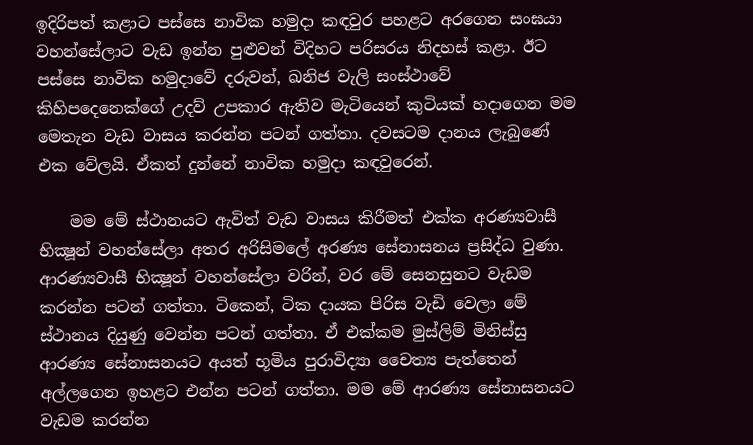ඉදිරිපත් කළාට පස්‌සෙ නාවික හමුදා කඳවුර පහළට අරගෙන සංඝයා වහන්සේලාට වැඩ ඉන්න පුළුවන් විදිහට පරිසරය නිදහස්‌ කළා. ඊට පස්‌සෙ නාවික හමුදාවේ දරුවන්, ඛනිජ වැලි සංස්‌ථාවේ කිහිපදෙනෙක්‌ගේ උදව් උපකාර ඇතිව මැටියෙන් කුටියක්‌ හදාගෙන මම මෙතැන වැඩ වාසය කරන්න පටන් ගත්තා. දවසටම දානය ලැබුණේ එක වේලයි. ඒකත් දුන්නේ නාවික හමුදා කඳවුරෙන්.

    මම මේ ස්‌ථානයට ඇවිත් වැඩ වාසය කිරීමත් එක්‌ක අරණ්‍යවාසී භික්‍ෂූන් වහන්සේලා අතර අරිසිමලේ අරණ්‍ය සේනාසනය ප්‍රසිද්ධ වුණා. ආරණ්‍යවාසී භික්‍ෂූන් වහන්සේලා වරින්, වර මේ සෙනසුනට වැඩම කරන්න පටන් ගත්තා. ටිකෙන්, ටික දායක පිරිස වැඩි වෙලා මේ ස්‌ථානය දියුණු වෙන්න පටන් ගත්තා. ඒ එක්‌කම මුස්‌ලිම් මිනිස්‌සු ආරණ්‍ය සේනාසනයට අයත් භූමිය පුරාවිද්‍යා චෛත්‍ය පැත්තෙන් අල්ලගෙන ඉහළට එන්න පටන් ගත්තා. මම මේ ආරණ්‍ය සේනාසනයට වැඩම කරන්න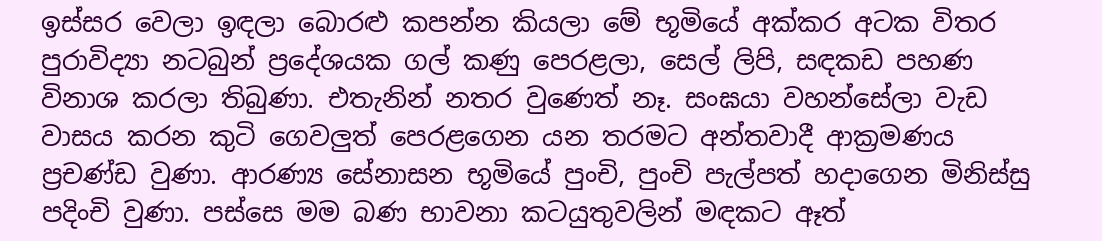ඉස්‌සර වෙලා ඉඳලා බොරළු කපන්න කියලා මේ භූමියේ අක්‌කර අටක විතර පුරාවිද්‍යා නටබුන් ප්‍රදේශයක ගල් කණු පෙරළලා, සෙල් ලිපි, සඳකඩ පහණ විනාශ කරලා තිබුණා. එතැනින් නතර වුණෙත් නෑ. සංඝයා වහන්සේලා වැඩ වාසය කරන කුටි ගෙවලුත් පෙරළගෙන යන තරමට අන්තවාදී ආක්‍රමණය ප්‍රචණ්‌ඩ වුණා. ආරණ්‍ය සේනාසන භූමියේ පුංචි, පුංචි පැල්පත් හදාගෙන මිනිස්‌සු පදිංචි වුණා. පස්‌සෙ මම බණ භාවනා කටයුතුවලින් මඳකට ඈත්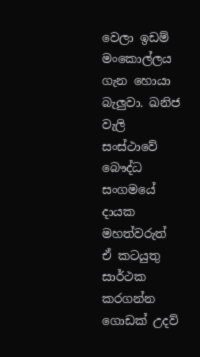වෙලා ඉඩම් මංකොල්ලය ගැන හොයා බැලුවා. ඛනිජ වැලි සංස්‌ථාවේ බෞද්ධ සංගමයේ දායක මහත්වරුත් ඒ කටයුතු සාර්ථක කරගන්න ගොඩක්‌ උදව්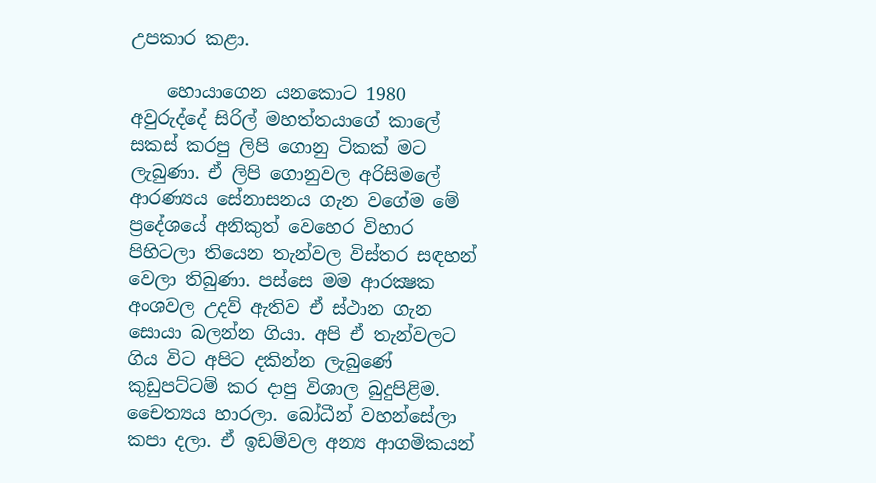උපකාර කළා.

    හොයාගෙන යනකොට 1980 අවුරුද්දේ සිරිල් මහත්තයාගේ කාලේ සකස්‌ කරපු ලිපි ගොනු ටිකක්‌ මට ලැබුණා. ඒ ලිපි ගොනුවල අරිසිමලේ ආරණ්‍යය සේනාසනය ගැන වගේම මේ ප්‍රදේශයේ අනිකුත් වෙහෙර විහාර පිහිටලා තියෙන තැන්වල විස්‌තර සඳහන් වෙලා තිබුණා. පස්‌සෙ මම ආරක්‍ෂක අංශවල උදව් ඇතිව ඒ ස්‌ථාන ගැන සොයා බලන්න ගියා. අපි ඒ තැන්වලට ගිය විට අපිට දකින්න ලැබුණේ කුඩුපට්‌ටම් කර දාපු විශාල බුදුපිළිම. චෛත්‍යය හාරලා. බෝධීන් වහන්සේලා කපා දලා. ඒ ඉඩම්වල අන්‍ය ආගමිකයන්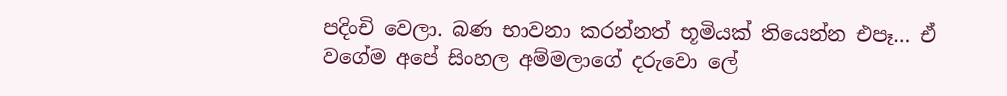පදිංචි වෙලා. බණ භාවනා කරන්නත් භූමියක්‌ තියෙන්න එපෑ… ඒ වගේම අපේ සිංහල අම්මලාගේ දරුවො ලේ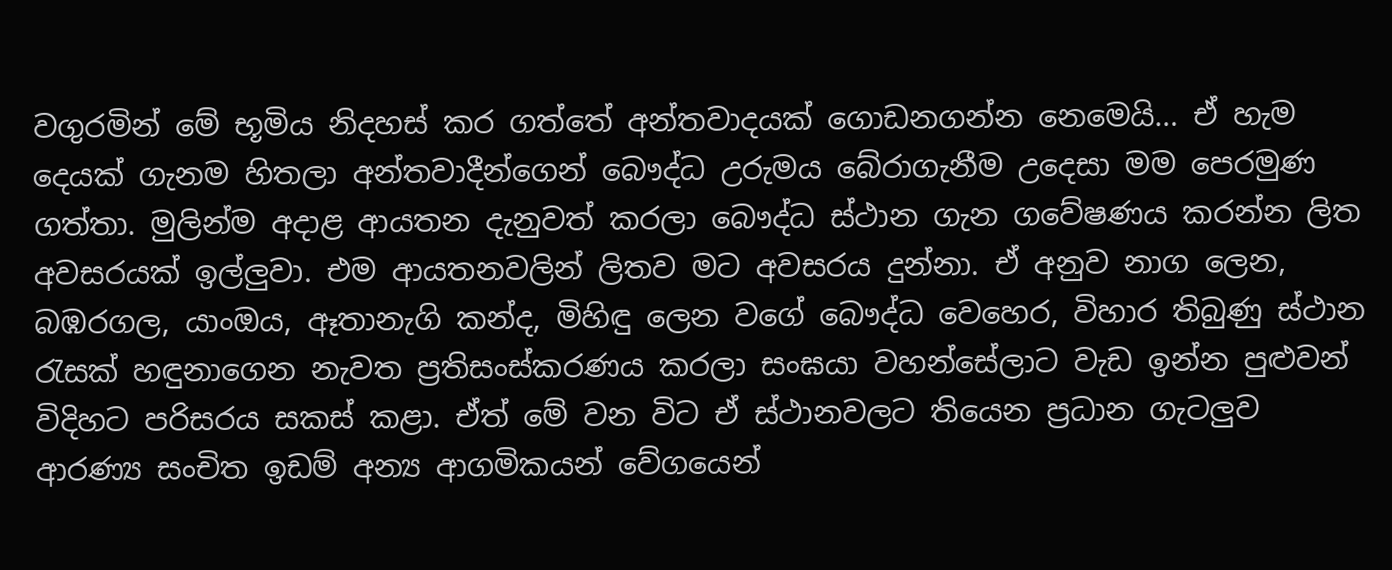වගුරමින් මේ භූමිය නිදහස්‌ කර ගත්තේ අන්තවාදයක්‌ ගොඩනගන්න නෙමෙයි… ඒ හැම දෙයක්‌ ගැනම හිතලා අන්තවාදීන්ගෙන් බෞද්ධ උරුමය බේරාගැනීම උදෙසා මම පෙරමුණ ගත්තා. මුලින්ම අදාළ ආයතන දැනුවත් කරලා බෞද්ධ ස්‌ථාන ගැන ගවේෂණය කරන්න ලිත අවසරයක්‌ ඉල්ලුවා. එම ආයතනවලින් ලිතව මට අවසරය දුන්නා. ඒ අනුව නාග ලෙන, බඹරගල, යාංඔය, ඈතානැගි කන්ද, මිහිඳු ලෙන වගේ බෞද්ධ වෙහෙර, විහාර තිබුණු ස්‌ථාන රැසක්‌ හඳුනාගෙන නැවත ප්‍රතිසංස්‌කරණය කරලා සංඝයා වහන්සේලාට වැඩ ඉන්න පුළුවන් විදිහට පරිසරය සකස්‌ කළා. ඒත් මේ වන විට ඒ ස්‌ථානවලට තියෙන ප්‍රධාන ගැටලුව ආරණ්‍ය සංචිත ඉඩම් අන්‍ය ආගමිකයන් වේගයෙන්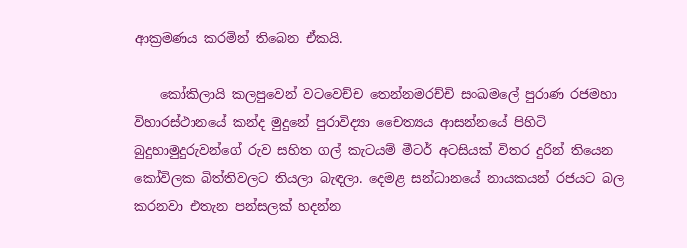ආක්‍රමණය කරමින් තිබෙන ඒකයි.

    කෝකිලායි කලපුවෙන් වටවෙච්ච තෙන්නමරච්චි සංඛමලේ පුරාණ රජමහා විහාරස්‌ථානයේ කන්ද මුදුනේ පුරාවිද්‍යා චෛත්‍යය ආසන්නයේ පිහිටි බුදුහාමුදුරුවන්ගේ රුව සහිත ගල් කැටයම් මීටර් අටසියක්‌ විතර දුරින් තියෙන කෝවිලක බිත්තිවලට තියලා බැඳලා. දෙමළ සන්ධානයේ නායකයන් රජයට බල කරනවා එතැන පන්සලක්‌ හදන්න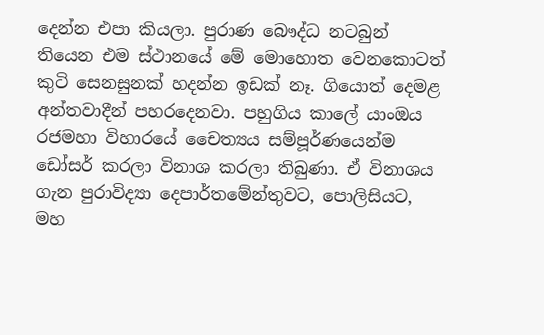දෙන්න එපා කියලා. පුරාණ බෞද්ධ නටබුන් තියෙන එම ස්‌ථානයේ මේ මොහොත වෙනකොටත් කුටි සෙනසුනක්‌ හදන්න ඉඩක්‌ නෑ. ගියොත් දෙමළ අන්තවාදීන් පහරදෙනවා. පහුගිය කාලේ යාංඔය රජමහා විහාරයේ චෛත්‍යය සම්පූර්ණයෙන්ම ඩෝසර් කරලා විනාශ කරලා තිබුණා. ඒ විනාශය ගැන පුරාවිද්‍යා දෙපාර්තමේන්තුවට, පොලිසියට, මහ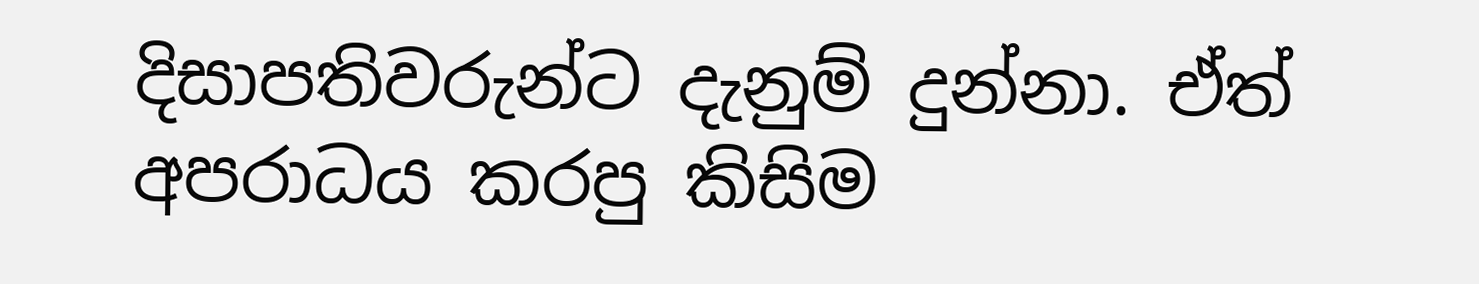දිසාපතිවරුන්ට දැනුම් දුන්නා. ඒත් අපරාධය කරපු කිසිම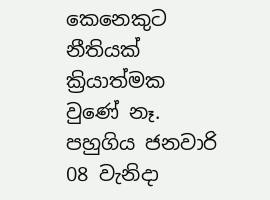කෙනෙකුට නීතියක්‌ ක්‍රියාත්මක වුණේ නෑ. පහුගිය ජනවාරි 08 වැනිදා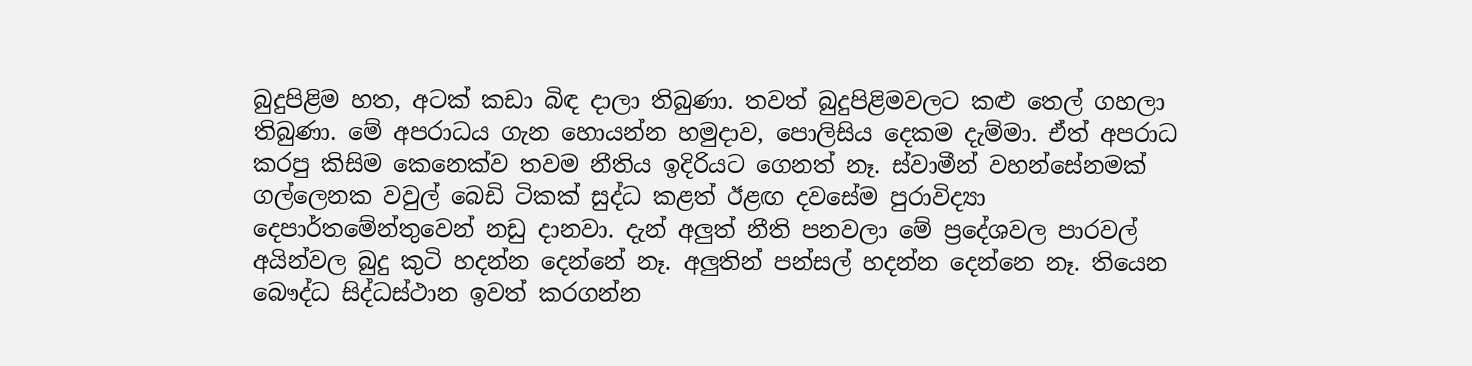බුදුපිළිම හත, අටක්‌ කඩා බිඳ දාලා තිබුණා. තවත් බුදුපිළිමවලට කළු තෙල් ගහලා තිබුණා. මේ අපරාධය ගැන හොයන්න හමුදාව, පොලිසිය දෙකම දැම්මා. ඒත් අපරාධ කරපු කිසිම කෙනෙක්‌ව තවම නීතිය ඉදිරියට ගෙනත් නෑ. ස්‌වාමීන් වහන්සේනමක්‌ ගල්ලෙනක වවුල් බෙඩි ටිකක්‌ සුද්ධ කළත් ඊළඟ දවසේම පුරාවිද්‍යා දෙපාර්තමේන්තුවෙන් නඩු දානවා. දැන් අලුත් නීති පනවලා මේ ප්‍රදේශවල පාරවල් අයින්වල බුදු කුටි හදන්න දෙන්නේ නෑ. අලුතින් පන්සල් හදන්න දෙන්නෙ නෑ. තියෙන බෞද්ධ සිද්ධස්‌ථාන ඉවත් කරගන්න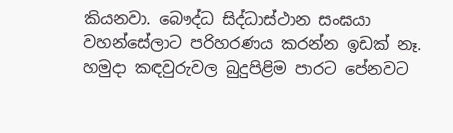කියනවා. බෞද්ධ සිද්ධාස්‌ථාන සංඝයා වහන්සේලාට පරිහරණය කරන්න ඉඩක්‌ නෑ. හමුදා කඳවුරුවල බුදුපිළිම පාරට පේනවට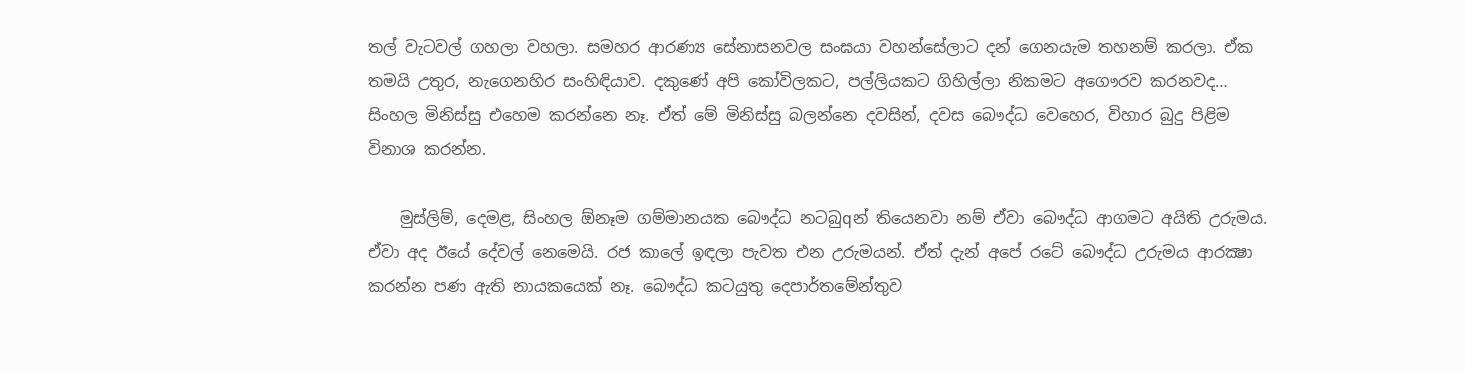තල් වැටවල් ගහලා වහලා. සමහර ආරණ්‍ය සේනාසනවල සංඝයා වහන්සේලාට දන් ගෙනයැම තහනම් කරලා. ඒක තමයි උතුර, නැගෙනහිර සංහිඳියාව. දකුණේ අපි කෝවිලකට, පල්ලියකට ගිහිල්ලා නිකමට අගෞරව කරනවද… සිංහල මිනිස්‌සු එහෙම කරන්නෙ නෑ. ඒත් මේ මිනිස්‌සු බලන්නෙ දවසින්, දවස බෞද්ධ වෙහෙර, විහාර බුදු පිළිම විනාශ කරන්න.

    මුස්‌ලිම්, දෙමළ, සිංහල ඕනෑම ගම්මානයක බෞද්ධ නටබුqන් තියෙනවා නම් ඒවා බෞද්ධ ආගමට අයිති උරුමය. ඒවා අද ඊයේ දේවල් නෙමෙයි. රජ කාලේ ඉඳලා පැවත එන උරුමයන්. ඒත් දැන් අපේ රටේ බෞද්ධ උරුමය ආරක්‍ෂා කරන්න පණ ඇති නායකයෙක්‌ නෑ. බෞද්ධ කටයුතු දෙපාර්තමේන්තුව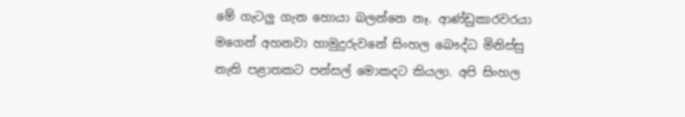මේ ගැටලු ගැන හොයා බලන්නෙ නෑ. ආණ්‌ඩුකාරවරයා මගෙන් අහනවා හාමුදුරුවනේ සිංහල බෞද්ධ මිනිස්‌සු නැති පළාතකට පන්සල් මොකදට කියලා. අපි සිංහල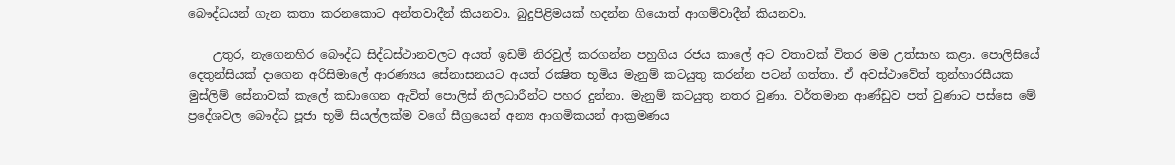බෞද්ධයන් ගැන කතා කරනකොට අන්තවාදීන් කියනවා. බුදුපිළිමයක්‌ හදන්න ගියොත් ආගම්වාදීන් කියනවා.

    උතුර, නැගෙනහිර බෞද්ධ සිද්ධස්‌ථානවලට අයත් ඉඩම් නිරවුල් කරගන්න පහුගිය රජය කාලේ අට වතාවක්‌ විතර මම උත්සාහ කළා. පොලිසියේ දෙතුන්සියක්‌ දාගෙන අරිසිමාලේ ආරණ්‍යය සේනාසනයට අයත් රක්‍ෂිත භූමිය මැනුම් කටයුතු කරන්න පටන් ගත්තා. ඒ අවස්‌ථාවේත් තුන්හාරසීයක මුස්‌ලිම් සේනාවක්‌ කැලේ කඩාගෙන ඇවිත් පොලිස්‌ නිලධාරීන්ට පහර දුන්නා. මැනුම් කටයුතු නතර වුණා. වර්තමාන ආණ්‌ඩුව පත් වුණාට පස්‌සෙ මේ ප්‍රදේශවල බෞද්ධ පූජා භූමි සියල්ලක්‌ම වගේ සීග්‍රයෙන් අන්‍ය ආගමිකයන් ආක්‍රමණය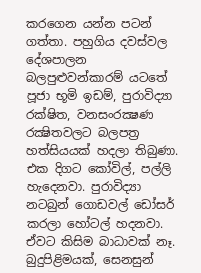කරගෙන යන්න පටන් ගත්තා. පහුගිය දවස්‌වල දේශපාලන බලපුළුවන්කාරම් යටතේ පූජා භූමි ඉඩම්, පුරාවිද්‍යා රක්‌ෂිත, වනසංරක්‍ෂණ රක්‍ෂිතවලට බලපත්‍ර හත්සියයක්‌ හදලා තිබුණා. එක දිගට කෝවිල්, පල්ලි හැදෙනවා. පුරාවිද්‍යා නටබුන් ගොඩවල් ඩෝසර් කරලා හෝටල් හදනවා. ඒවට කිසිම බාධාවක්‌ නෑ. බුදුපිළිමයක්‌, සෙනසුන්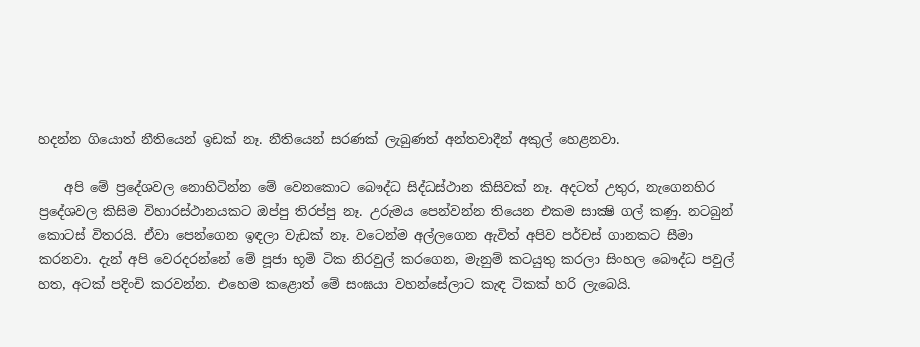හදන්න ගියොත් නීතියෙන් ඉඩක්‌ නෑ. නීතියෙන් සරණක්‌ ලැබුණත් අන්තවාදීන් අකුල් හෙළනවා.

    අපි මේ ප්‍රදේශවල නොහිටින්න මේ වෙනකොට බෞද්ධ සිද්ධස්‌ථාන කිසිවක්‌ නෑ. අදටත් උතුර, නැගෙනහිර ප්‍රදේශවල කිසිම විහාරස්‌ථානයකට ඔප්පු තිරප්පු නෑ. උරුමය පෙන්වන්න තියෙන එකම සාක්‍ෂි ගල් කණු. නටබුන් කොටස්‌ විතරයි. ඒවා පෙන්ගෙන ඉඳලා වැඩක්‌ නෑ. වටෙන්ම අල්ලගෙන ඇවිත් අපිව පර්චස්‌ ගානකට සීමා කරනවා. දැන් අපි වෙරදරන්නේ මේ පූජා භූමි ටික නිරවුල් කරගෙන, මැනුම් කටයුතු කරලා සිංහල බෞද්ධ පවුල් හත, අටක්‌ පදිංචි කරවන්න. එහෙම කළොත් මේ සංඝයා වහන්සේලාට කැඳ ටිකක්‌ හරි ලැබෙයි.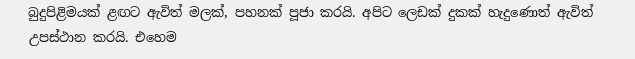බුදුපිළිමයක්‌ ළඟට ඇවිත් මලක්‌, පහනක්‌ පූජා කරයි. අපිට ලෙඩක්‌ දුකක්‌ හැදුණොත් ඇවිත් උපස්‌ථාන කරයි. එහෙම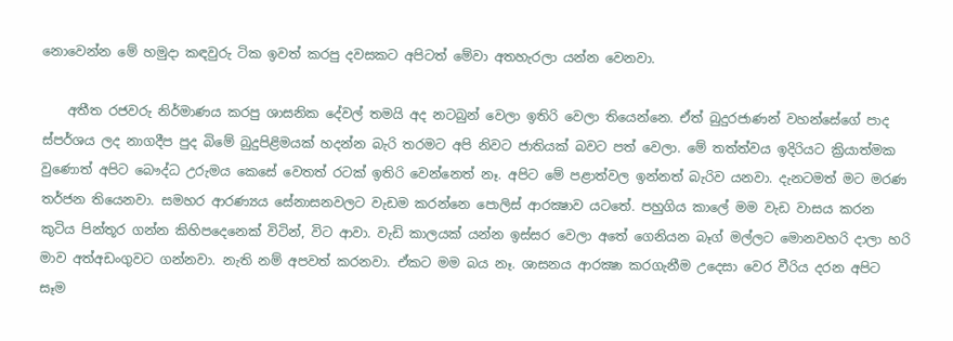නොවෙන්න මේ හමුදා කඳවුරු ටික ඉවත් කරපු දවසකට අපිටත් මේවා අතහැරලා යන්න වෙනවා.

    අතීත රජවරු නිර්මාණය කරපු ශාසනික දේවල් තමයි අද නටබුන් වෙලා ඉතිරි වෙලා තියෙන්නෙ. ඒත් බුදුරජාණන් වහන්සේගේ පාද ස්‌පර්ශය ලද නාගදීප පුද බිමේ බුදුපිළිමයක්‌ හදන්න බැරි තරමට අපි නිවට ජාතියක්‌ බවට පත් වෙලා. මේ තත්ත්වය ඉදිරියට ක්‍රියාත්මක වුණොත් අපිට බෞද්ධ උරුමය කෙසේ වෙතත් රටක්‌ ඉතිරි වෙන්නෙත් නෑ. අපිට මේ පළාත්වල ඉන්නත් බැරිව යනවා. දැනටමත් මට මරණ තර්ජන තියෙනවා. සමහර ආරණ්‍යය සේනාසනවලට වැඩම කරන්නෙ පොලිස්‌ ආරක්‍ෂාව යටතේ. පහුගිය කාලේ මම වැඩ වාසය කරන කුටිය පින්තූර ගන්න කිහිපදෙනෙක්‌ විටින්, විට ආවා. වැඩි කාලයක්‌ යන්න ඉස්‌සර වෙලා අතේ ගෙනියන බෑග් මල්ලට මොනවහරි දාලා හරි මාව අත්අඩංගුවට ගන්නවා. නැති නම් අපවත් කරනවා. ඒකට මම බය නෑ. ශාසනය ආරක්‍ෂා කරගැනීම උදෙසා වෙර වීරිය දරන අපිට සෑම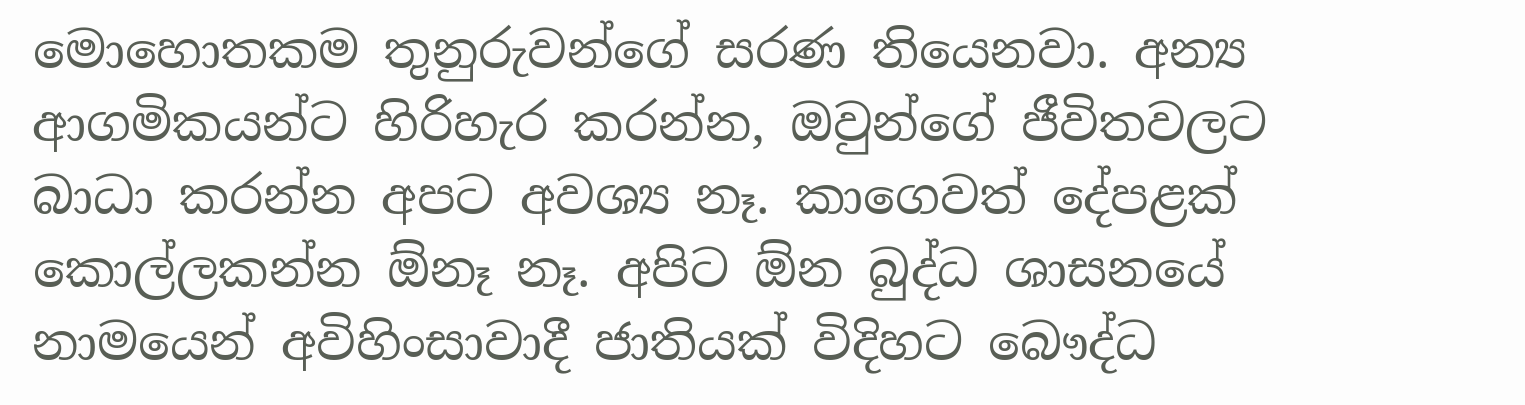මොහොතකම තුනුරුවන්ගේ සරණ තියෙනවා. අන්‍ය ආගමිකයන්ට හිරිහැර කරන්න, ඔවුන්ගේ ජීවිතවලට බාධා කරන්න අපට අවශ්‍ය නෑ. කාගෙවත් දේපළක්‌ කොල්ලකන්න ඕනෑ නෑ. අපිට ඕන බුද්ධ ශාසනයේ නාමයෙන් අවිහිංසාවාදී ජාතියක්‌ විදිහට බෞද්ධ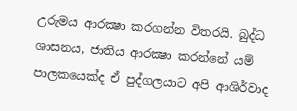උරුමය ආරක්‍ෂා කරගන්න විතරයි. බුද්ධ ශාසනය, ජාතිය ආරක්‍ෂා කරන්නේ යම් පාලකයෙක්‌ද ඒ පුද්ගලයාට අපි ආශිර්වාද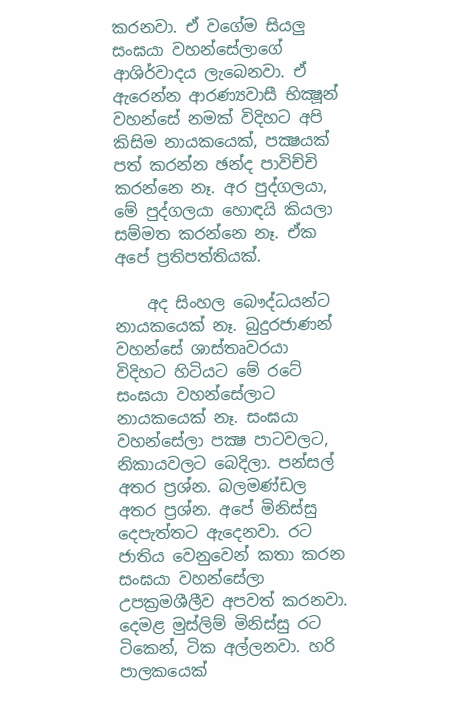කරනවා. ඒ වගේම සියලු සංඝයා වහන්සේලාගේ ආශිර්වාදය ලැබෙනවා. ඒ ඇරෙන්න ආරණ්‍යවාසී භික්‍ෂූන් වහන්සේ නමක්‌ විදිහට අපි කිසිම නායකයෙක්‌, පක්‍ෂයක්‌ පත් කරන්න ඡන්ද පාවිච්චි කරන්නෙ නෑ. අර පුද්ගලයා, මේ පුද්ගලයා හොඳයි කියලා සම්මත කරන්නෙ නෑ. ඒක අපේ ප්‍රතිපත්තියක්‌.

    අද සිංහල බෞද්ධයන්ට නායකයෙක්‌ නෑ. බුදුරජාණන් වහන්සේ ශාස්‌තෘවරයා විදිහට හිටියට මේ රටේ සංඝයා වහන්සේලාට නායකයෙක්‌ නෑ. සංඝයා වහන්සේලා පක්‍ෂ පාටවලට, නිකායවලට බෙදිලා. පන්සල් අතර ප්‍රශ්න. බලමණ්‌ඩල අතර ප්‍රශ්න. අපේ මිනිස්‌සු දෙපැත්තට ඇදෙනවා. රට ජාතිය වෙනුවෙන් කතා කරන සංඝයා වහන්සේලා උපක්‍රමශීලීව අපවත් කරනවා. දෙමළ මුස්‌ලිම් මිනිස්‌සු රට ටිකෙන්, ටික අල්ලනවා. හරි පාලකයෙක්‌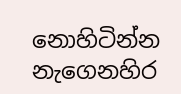නොහිටින්න නැගෙනහිර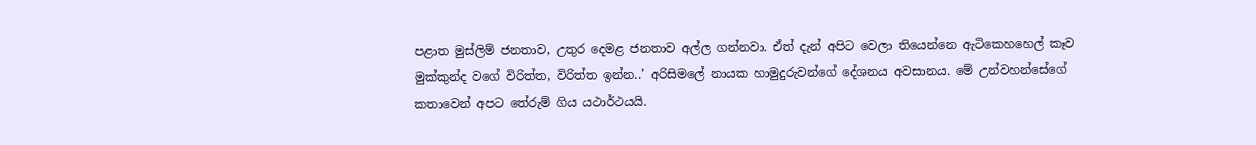පළාත මුස්‌ලිම් ජනතාව, උතුර දෙමළ ජනතාව අල්ල ගන්නවා. ඒත් දැන් අපිට වෙලා තියෙන්නෙ ඇටිකෙහහෙල් කෑව මුක්‌කුන්ද වගේ විරිත්ත, විරිත්ත ඉන්න..’ අරිසිමලේ නායක හාමුදුරුවන්ගේ දේශනය අවසානය. මේ උන්වහන්සේගේ කතාවෙන් අපට තේරුම් ගිය යථාර්ථයයි.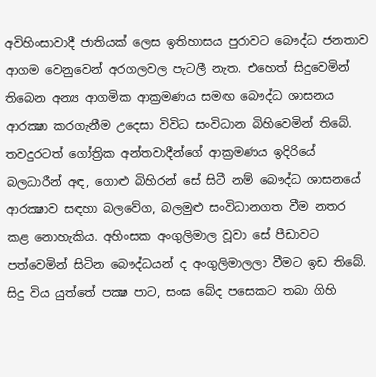අවිහිංසාවාදී ජාතියක්‌ ලෙස ඉතිහාසය පුරාවට බෞද්ධ ජනතාව ආගම වෙනුවෙන් අරගලවල පැටලී නැත. එහෙත් සිදුවෙමින් තිබෙන අන්‍ය ආගමික ආක්‍රමණය සමඟ බෞද්ධ ශාසනය ආරක්‍ෂා කරගැනීම උදෙසා විවිධ සංවිධාන බිහිවෙමින් තිබේ. තවදුරටත් ගෝත්‍රික අන්තවාදීන්ගේ ආක්‍රමණය ඉදිරියේ බලධාරීන් අඳ, ගොළු බිහිරන් සේ සිටී නම් බෞද්ධ ශාසනයේ ආරක්‍ෂාව සඳහා බලවේග, බලමුළු සංවිධානගත වීම නතර කළ නොහැකිය. අහිංසක අංගුලිමාල වූවා සේ පීඩාවට පත්වෙමින් සිටින බෞද්ධයන් ද අංගුලිමාලලා වීමට ඉඩ තිබේ. සිදු විය යුත්තේ පක්‍ෂ පාට, සංඝ බේද පසෙකට තබා ගිහි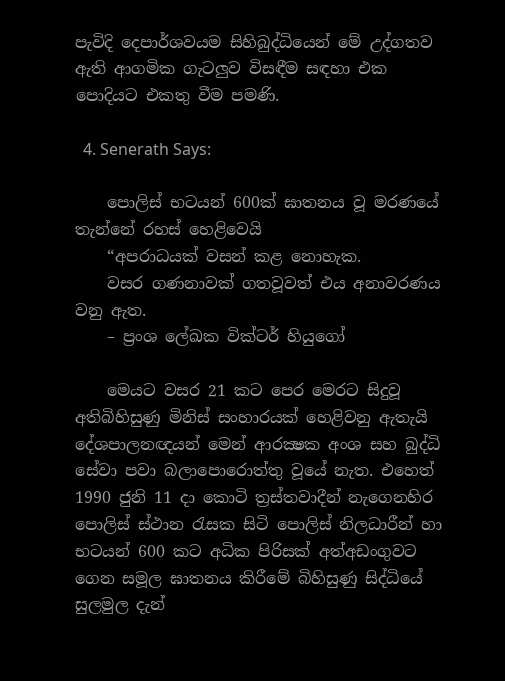පැවිදි දෙපාර්ශවයම සිහිබුද්ධියෙන් මේ උද්ගතව ඇති ආගමික ගැටලුව විසඳීම සඳහා එක පොදියට එකතු වීම පමණි.

  4. Senerath Says:

    පොලිස්‌ භටයන් 600ක්‌ ඝාතනය වූ මරණයේ තැන්නේ රහස්‌ හෙළිවෙයි
    “අපරාධයක්‌ වසන් කළ නොහැක.
    වසර ගණනාවක්‌ ගතවූවත් එය අනාවරණය වනු ඇත.
    – ප්‍රංශ ලේඛක වික්‌ටර් හියුගෝ

    මෙයට වසර 21 කට පෙර මෙරට සිදුවූ අතිබිහිසුණු මිනිස්‌ සංහාරයක්‌ හෙළිවනු ඇතැයි දේශපාලනඥයන් මෙන් ආරක්‍ෂක අංශ සහ බුද්ධි සේවා පවා බලාපොරොත්තු වූයේ නැත. එහෙත් 1990 ජුනි 11 දා කොටි ත්‍රස්‌තවාදීන් නැගෙනහිර පොලිස්‌ ස්‌ථාන රැසක සිටි පොලිස්‌ නිලධාරීන් හා භටයන් 600 කට අධික පිරිසක්‌ අත්අඩංගුවට ගෙන සමූල ඝාතනය කිරීමේ බිහිසුණු සිද්ධියේ සුලමුල දැන්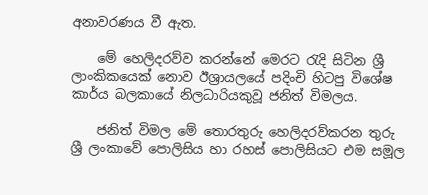අනාවරණය වී ඇත.

    මේ හෙලිදරව්ව කරන්නේ මෙරට රැදි සිටින ශ්‍රී ලාංකිකයෙක්‌ නොව ඊශ්‍රායලයේ පදිංචි හිටපු විශේෂ කාර්ය බලකායේ නිලධාරියකුවූ ජනිත් විමලය.

    ජනිත් විමල මේ තොරතුරු හෙලිදරව්කරන තුරු ශ්‍රී ලංකාවේ පොලිසිය හා රහස්‌ පොලිසියට එම සමූල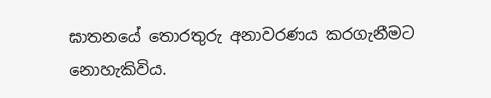ඝාතනයේ තොරතුරු අනාවරණය කරගැනීමට නොහැකිවිය.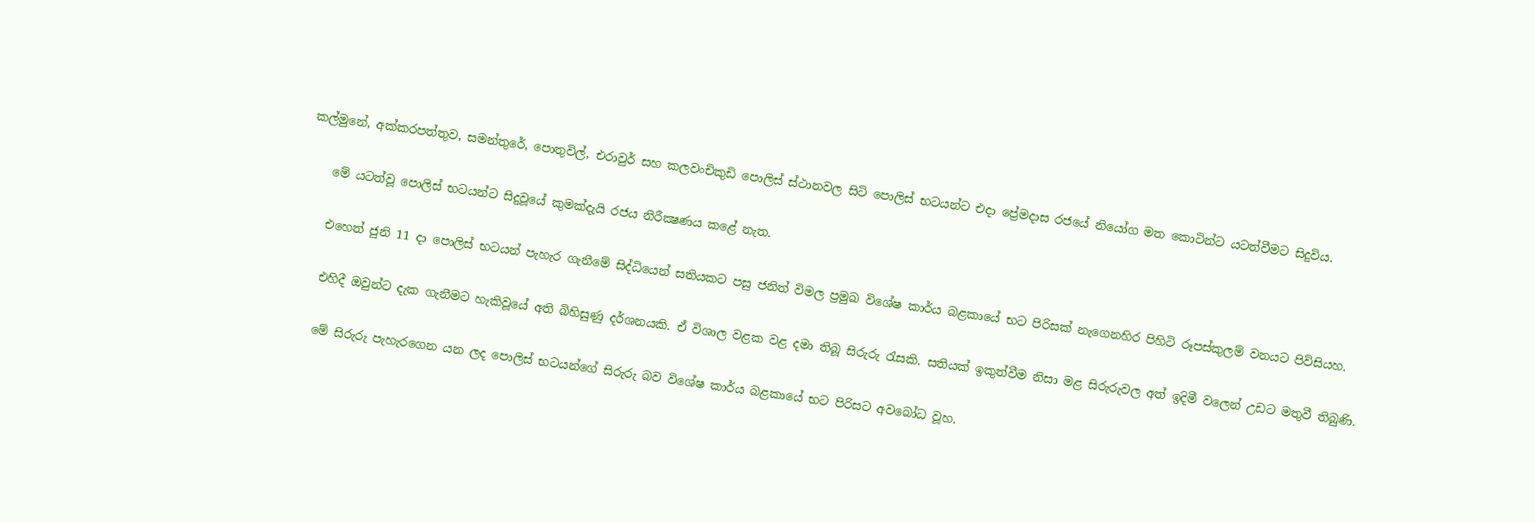කල්මුනේ, අක්‌කරපත්තුව, සමන්තුරේ, පොතුවිල්, එරාවුර් සහ කලවංචිකුඩි පොලිස්‌ ස්‌ථානවල සිටි පොලිස්‌ භටයන්ට එදා ප්‍රේමදාස රජයේ නියෝග මත කොටින්ට යටත්වීමට සිදුවිය.

    මේ යටත්වූ පොලිස්‌ භටයන්ට සිදුවූයේ කුමක්‌දැයි රජය නිරීක්‍ෂණය කළේ නැත.

    එහෙත් ජුනි 11 දා පොලිස්‌ භටයන් පැහැර ගැනීමේ සිද්ධියෙන් සතියකට පසු ජනිත් විමල ප්‍රමුඛ විශේෂ කාර්ය බළකායේ භට පිරිසක්‌ නැගෙනහිර පිහිටි රූපස්‌කුලම් වනයට පිවිසියහ.

    එහිදී ඔවුන්ට දැක ගැනීමට හැකිවූයේ අති බිහිසුණු දර්ශනයකි. ඒ විශාල වළක වළ දමා තිබූ සිරුරු රැසකි. සතියක්‌ ඉකුත්වීම නිසා මළ සිරුරුවල අත් ඉදිමී වලෙන් උඩට මතුවී තිබුණි.

    මේ සිරුරු පැහැරගෙන යන ලද පොලිස්‌ භටයන්ගේ සිරුරු බව විශේෂ කාර්ය බළකායේ භට පිරිසට අවබෝධ වූහ.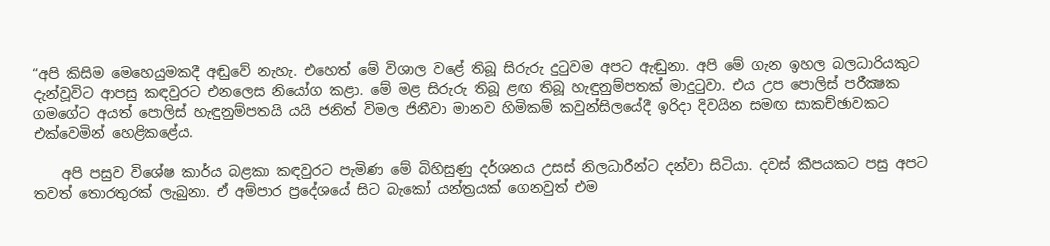“අපි කිසිම මෙහෙයුමකදී අඬුවේ නැහැ. එහෙත් මේ විශාල වළේ තිබූ සිරුරු දුටුවම අපට ඇඬුනා. අපි මේ ගැන ඉහල බලධාරියකුට දැන්වූවිට ආපසු කඳවුරට එනලෙස නියෝග කළා. මේ මළ සිරුරු තිබූ ළඟ තිබූ හැඳුනුම්පතක්‌ මාදුටුවා. එය උප පොලිස්‌ පරීක්‍ෂක ගමගේට අයත් පොලිස්‌ හැඳුනුම්පතයි යයි ජනිත් විමල ජිනීවා මානව හිමිකම් කවුන්සිලයේදී ඉරිදා දිවයින සමඟ සාකච්ඡාවකට එක්‌වෙමින් හෙළිකළේය.

    අපි පසුව විශේෂ කාර්ය බළකා කඳවුරට පැමිණ මේ බිහිසුණු දර්ශනය උසස්‌ නිලධාරීන්ට දන්වා සිටියා. දවස්‌ කීපයකට පසු අපට තවත් තොරතුරක්‌ ලැබුනා. ඒ අම්පාර ප්‍රදේශයේ සිට බැකෝ යන්ත්‍රයක්‌ ගෙනවුත් එම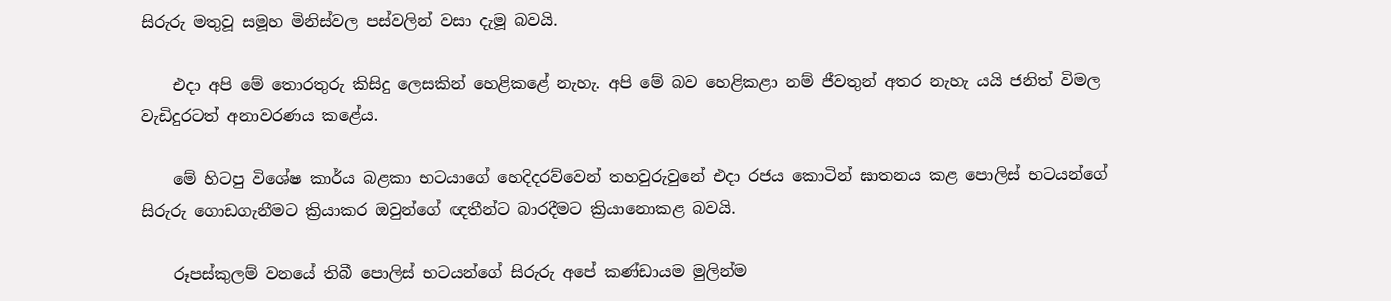සිරුරු මතුවූ සමූහ මිනිස්‌වල පස්‌වලින් වසා දැමූ බවයි.

    එදා අපි මේ තොරතුරු කිසිදු ලෙසකින් හෙළිකළේ නැහැ. අපි මේ බව හෙළිකළා නම් ජීවතුන් අතර නැහැ යයි ජනිත් විමල වැඩිදුරටත් අනාවරණය කළේය.

    මේ හිටපු විශේෂ කාර්ය බළකා භටයාගේ හෙදිදරව්වෙන් තහවුරුවුනේ එදා රජය කොටින් ඝාතනය කළ පොලිස්‌ භටයන්ගේ සිරුරු ගොඩගැනීමට ක්‍රියාකර ඔවුන්ගේ ඥතීන්ට බාරදීමට ක්‍රියානොකළ බවයි.

    රූපස්‌කුලම් වනයේ තිබී පොලිස්‌ භටයන්ගේ සිරුරු අපේ කණ්‌ඩායම මුලින්ම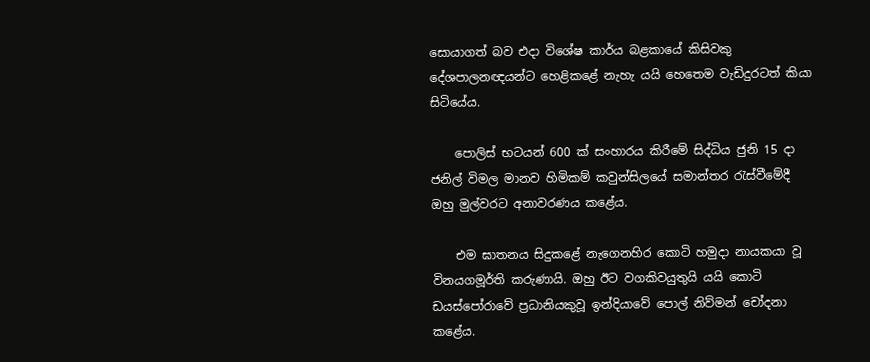සොයාගත් බව එදා විශේෂ කාර්ය බළකායේ කිසිවකු දේශපාලනඥයන්ට හෙළිකළේ නැහැ යයි හෙතෙම වැඩිදුරටත් කියා සිටියේය.

    පොලිස්‌ භටයන් 600 ක්‌ සංහාරය කිරීමේ සිද්ධිය ජුනි 15 දා ජනිල් විමල මානව හිමිකම් කවුන්සිලයේ සමාන්තර රැස්‌වීමේදී ඔහු මුල්වරට අනාවරණය කළේය.

    එම ඝාතනය සිදුකළේ නැගෙනහිර කොටි හමුදා නායකයා වූ විනයගමූර්ති කරුණායි. ඔහු ඊට වගකිවයුතුයි යයි කොටි ඩයස්‌පෝරාවේ ප්‍රධානියකුවූ ඉන්දියාවේ පොල් නිව්මන් චෝදනා කළේය.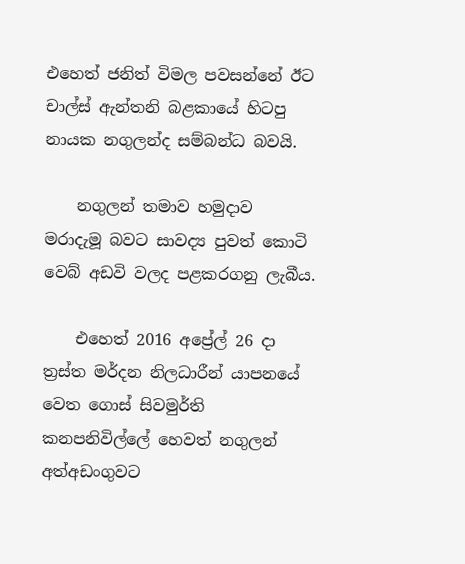එහෙත් ජනිත් විමල පවසන්නේ ඊට චාල්ස්‌ ඇන්තනි බළකායේ හිටපු නායක නගුලන්ද සම්බන්ධ බවයි.

    නගුලන් තමාව හමුදාව මරාදැමූ බවට සාවද්‍ය පුවත් කොටි වෙබ් අඩවි වලද පළකරගනු ලැබීය.

    එහෙත් 2016 අප්‍රේල් 26 දා ත්‍රස්‌ත මර්දන නිලධාරීන් යාපනයේ වෙත ගොස්‌ සිවමුර්ති කනපනිවිල්ලේ හෙවත් නගුලන් අත්අඩංගුවට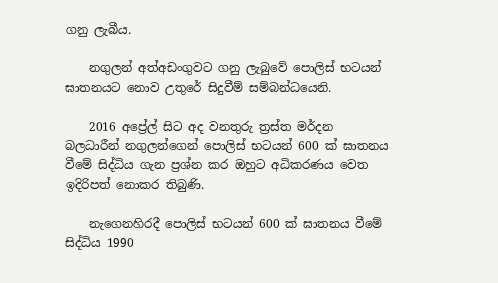ගනු ලැබීය.

    නගුලන් අත්අඩංගුවට ගනු ලැබුවේ පොලිස්‌ භටයන් ඝාතනයට නොව උතුරේ සිදුවීම් සම්බන්ධයෙනි.

    2016 අප්‍රේල් සිට අද වනතුරු ත්‍රස්‌ත මර්දන බලධාරීන් නගුලන්ගෙන් පොලිස්‌ භටයන් 600 ක්‌ ඝාතනය වීමේ සිද්ධිය ගැන ප්‍රශ්න කර ඔහුට අධිකරණය වෙත ඉදිරිපත් නොකර තිබුණි.

    නැගෙනහිරදී පොලිස්‌ භටයන් 600 ක්‌ ඝාතනය වීමේ සිද්ධිය 1990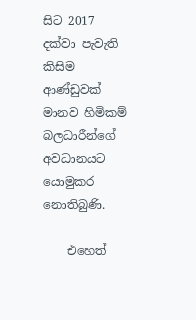සිට 2017 දක්‌වා පැවැති කිසිම ආණ්‌ඩුවක්‌ මානව හිමිකම් බලධාරීන්ගේ අවධානයට යොමුකර නොතිබුණි.

    එහෙත්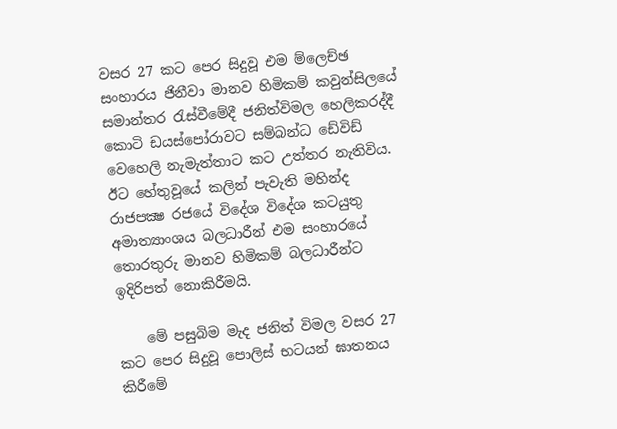වසර 27 කට පෙර සිදුවූ එම ම්ලෙච්ඡ සංහාරය ජිනීවා මානව හිමිකම් කවුන්සිලයේ සමාන්තර රැස්‌වීමේදී ජනිත්විමල හෙලිකරද්දී කොටි ඩයස්‌පෝරාවට සම්බන්ධ ඩේවිඩ් වෙහෙලි නැමැත්තාට කට උත්තර නැතිවිය. ඊට හේතුවූයේ කලින් පැවැති මහින්ද රාජපක්‍ෂ රජයේ විදේශ විදේශ කටයුතු අමාත්‍යාංශය බලධාරීන් එම සංහාරයේ තොරතුරු මානව හිමිකම් බලධාරීන්ට ඉදිරිපත් නොකිරීමයි.

    මේ පසුබිම මැද ජනිත් විමල වසර 27 කට පෙර සිදුවූ පොලිස්‌ භටයන් ඝාතනය කිරීමේ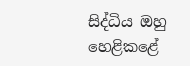සිද්ධිය ඔහු හෙළිකළේ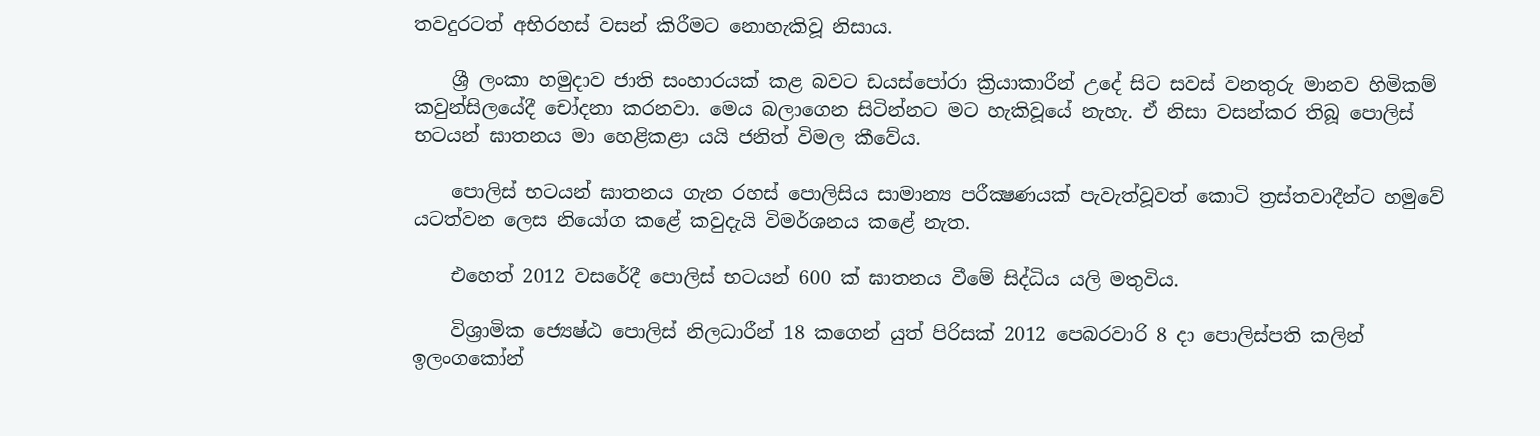තවදුරටත් අභිරහස්‌ වසන් කිරීමට නොහැකිවූ නිසාය.

    ශ්‍රී ලංකා හමුදාව ජාති සංහාරයක්‌ කළ බවට ඩයස්‌පෝරා ක්‍රියාකාරීන් උදේ සිට සවස්‌ වනතුරු මානව හිමිකම් කවුන්සිලයේදී චෝදනා කරනවා. මෙය බලාගෙන සිටින්නට මට හැකිවූයේ නැහැ. ඒ නිසා වසන්කර තිබූ පොලිස්‌ භටයන් ඝාතනය මා හෙළිකළා යයි ජනිත් විමල කීවේය.

    පොලිස්‌ භටයන් ඝාතනය ගැන රහස්‌ පොලිසිය සාමාන්‍ය පරීක්‍ෂණයක්‌ පැවැත්වූවත් කොටි ත්‍රස්‌තවාදීන්ට හමුවේ යටත්වන ලෙස නියෝග කළේ කවුදැයි විමර්ශනය කළේ නැත.

    එහෙත් 2012 වසරේදී පොලිස්‌ භටයන් 600 ක්‌ ඝාතනය වීමේ සිද්ධිය යලි මතුවිය.

    විශ්‍රාමික ජ්‍යෙෂ්ඨ පොලිස්‌ නිලධාරීන් 18 කගෙන් යුත් පිරිසක්‌ 2012 පෙබරවාරි 8 දා පොලිස්‌පති කලින් ඉලංගකෝන්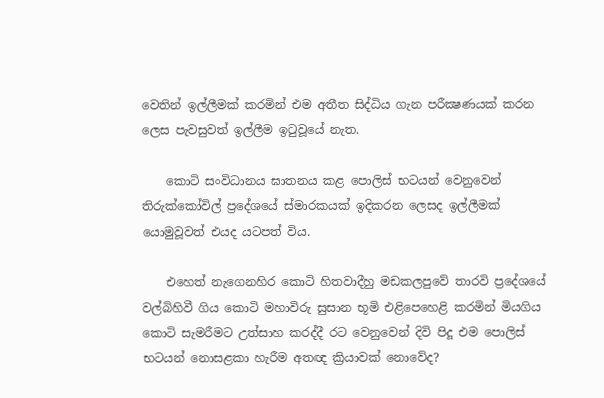වෙතින් ඉල්ලීමක්‌ කරමින් එම අතීත සිද්ධිය ගැන පරීක්‍ෂණයක්‌ කරන ලෙස පැවසුවත් ඉල්ලීම ඉටුවූයේ නැත.

    කොටි සංවිධානය ඝාතනය කළ පොලිස්‌ භටයන් වෙනුවෙන් තිරුක්‌කෝවිල් ප්‍රදේශයේ ස්‌මාරකයක්‌ ඉදිකරන ලෙසද ඉල්ලීමක්‌ යොමුවූවත් එයද යටපත් විය.

    එහෙත් නැගෙනහිර කොටි හිතවාදීහු මඩකලපුවේ තාරවි ප්‍රදේශයේ වල්බිහිවී ගිය කොටි මහාවිරු සුසාන භූමි එළිපෙහෙළි කරමින් මියගිය කොටි සැමරීමට උත්සාහ කරද්දී රට වෙනුවෙන් දිවි පිදූ එම පොලිස්‌ භටයන් නොසළකා හැරීම අතඥ ක්‍රියාවක්‌ නොවේද?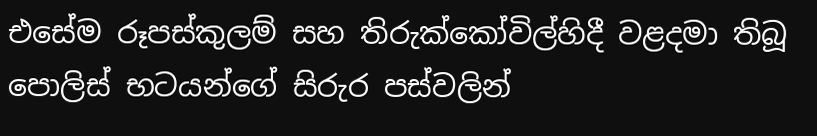එසේම රූපස්‌කුලම් සහ තිරුක්‌කෝවිල්හිදී වළදමා තිබූ පොලිස්‌ භටයන්ගේ සිරුර පස්‌වලින්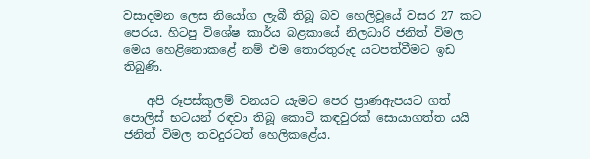වසාදමන ලෙස නියෝග ලැබී තිබූ බව හෙලිවූයේ වසර 27 කට පෙරය. හිටපු විශේෂ කාර්ය බළකායේ නිලධාරි ජනිත් විමල මෙය හෙළිනොකළේ නම් එම තොරතුරුද යටපත්වීමට ඉඩ තිබුණි.

    අපි රූපස්‌කුලම් වනයට යැමට පෙර ප්‍රාණඇපයට ගත් පොලිස්‌ භටයන් රඳවා තිබූ කොටි කඳවුරක්‌ සොයාගත්ත යයි ජනිත් විමල තවදුරටත් හෙලිකළේය.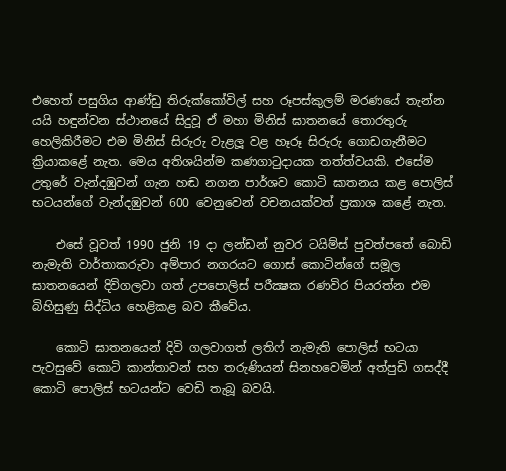එහෙත් පසුගිය ආණ්‌ඩු තිරුක්‌කෝවිල් සහ රූපස්‌කුලම් මරණයේ තැන්න යයි හඳුන්වන ස්‌ථානයේ සිදුවූ ඒ මහා මිනිස්‌ ඝාතනයේ තොරතුරු හෙලිකිරීමට එම මිනිස්‌ සිරුරු වැළලූ වළ හෑරූ සිරුරු ගොඩගැනීමට ක්‍රියාකළේ නැත. මෙය අතිශයින්ම කණගාටුදායක තත්ත්වයකි. එසේම උතුරේ වැන්දඹුවන් ගැන හඬ නගන පාර්ශව කොටි ඝාතනය කළ පොලිස්‌ භටයන්ගේ වැන්දඹුවන් 600 වෙනුවෙන් වචනයක්‌වත් ප්‍රකාශ කළේ නැත.

    එසේ වූවත් 1990 ජුනි 19 දා ලන්ඩන් නුවර ටයිම්ස්‌ පුවත්පතේ බොඩි නැමැති වාර්තාකරුවා අම්පාර නගරයට ගොස්‌ කොටින්ගේ සමූල ඝාතනයෙන් දිවිගලවා ගත් උපපොලිස්‌ පරීක්‍ෂක රණවිර පියරත්න එම බිහිසුණු සිද්ධිය හෙළිකළ බව කීවේය.

    කොටි ඝාතනයෙන් දිවි ගලවාගත් ලතිෆ් නැමැති පොලිස්‌ භටයා පැවසුවේ කොටි කාන්තාවන් සහ තරුණියන් සිනහවෙමින් අත්පුඩි ගසද්දී කොටි පොලිස්‌ භටයන්ට වෙඩි තැබූ බවයි.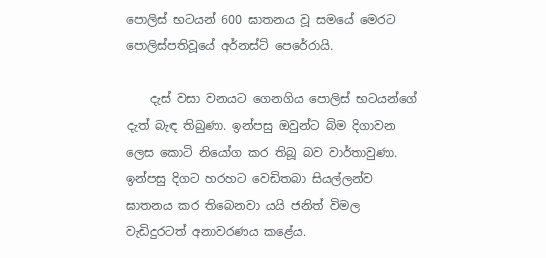පොලිස්‌ භටයන් 600 ඝාතනය වූ සමයේ මෙරට පොලිස්‌පතිවූයේ අර්නස්‌ට්‌ පෙරේරායි.

    දැස්‌ වසා වනයට ගෙනගිය පොලිස්‌ භටයන්ගේ දැත් බැඳ තිබුණා. ඉන්පසු ඔවුන්ට බිම දිගාවන ලෙස කොටි නියෝග කර තිබූ බව වාර්තාවුණා. ඉන්පසු දිගට හරහට වෙඩිතබා සියල්ලන්ව ඝාතනය කර තිබෙනවා යයි ජනිත් විමල වැඩිදුරටත් අනාවරණය කළේය.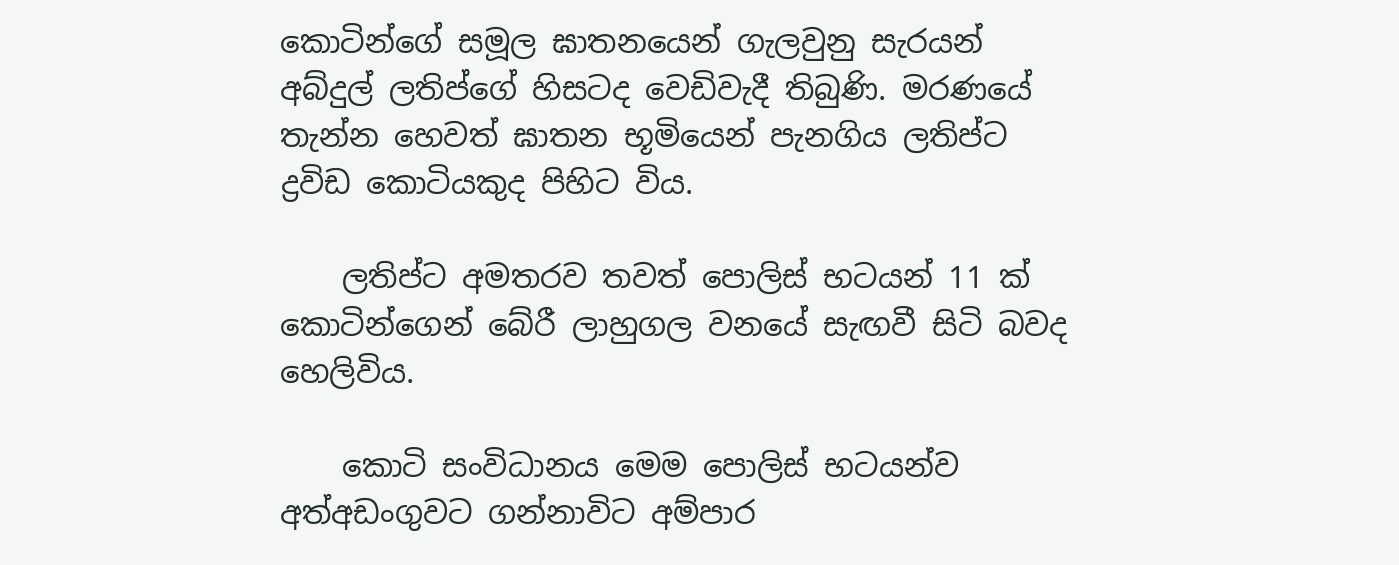කොටින්ගේ සමූල ඝාතනයෙන් ගැලවුනු සැරයන් අබ්දුල් ලතිප්ගේ හිසටද වෙඩිවැදී තිබුණි. මරණයේ තැන්න හෙවත් ඝාතන භූමියෙන් පැනගිය ලතිප්ට ද්‍රවිඩ කොටියකුද පිහිට විය.

    ලතිප්ට අමතරව තවත් පොලිස්‌ භටයන් 11 ක්‌ කොටින්ගෙන් බේරී ලාහුගල වනයේ සැඟවී සිටි බවද හෙලිවිය.

    කොටි සංවිධානය මෙම පොලිස්‌ භටයන්ව අත්අඩංගුවට ගන්නාවිට අම්පාර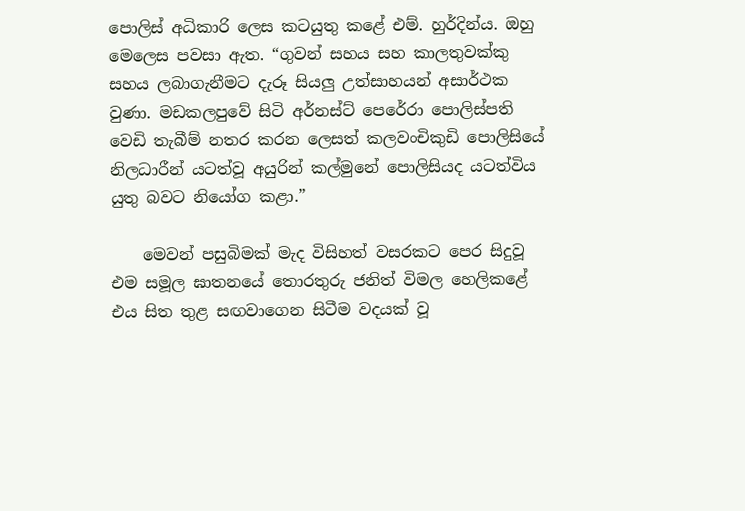පොලිස්‌ අධිකාරි ලෙස කටයුතු කළේ එම්. හුර්දින්ය. ඔහු මෙලෙස පවසා ඇත. “ගුවන් සහය සහ කාලතුවක්‌කු සහය ලබාගැනීමට දැරූ සියලු උත්සාහයන් අසාර්ථක වුණා. මඩකලපුවේ සිටි අර්නස්‌ට්‌ පෙරේරා පොලිස්‌පති වෙඩි තැබීම් නතර කරන ලෙසත් කලවංචිකුඩි පොලිසියේ නිලධාරීන් යටත්වූ අයුරින් කල්මුනේ පොලිසියද යටත්විය යුතු බවට නියෝග කළා.”

    මෙවන් පසුබිමක්‌ මැද විසිහත් වසරකට පෙර සිදුවූ එම සමූල ඝාතනයේ තොරතුරු ජනිත් විමල හෙලිකළේ එය සිත තුළ සඟවාගෙන සිටීම වදයක්‌ වූ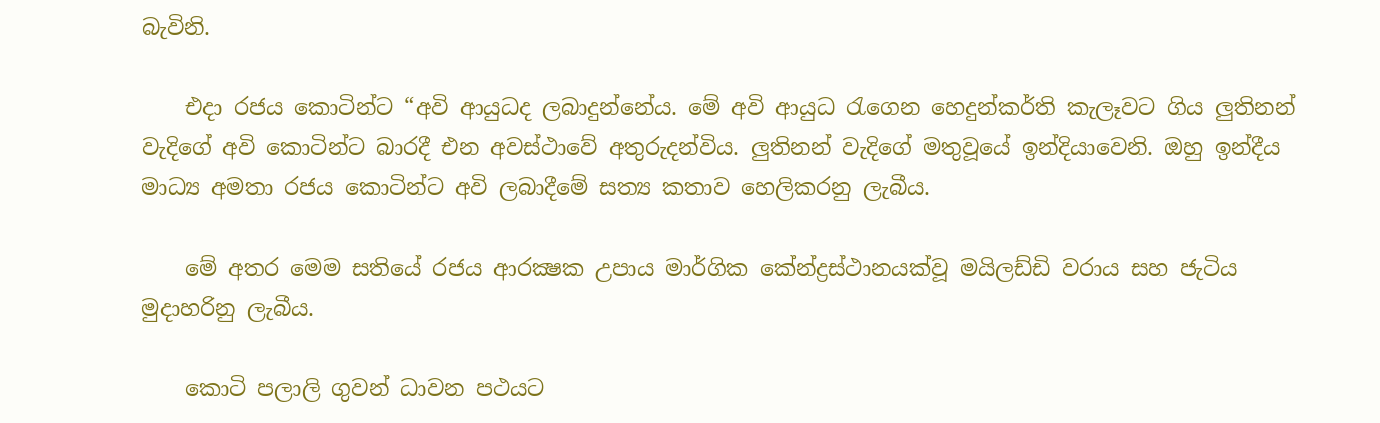බැවිනි.

    එදා රජය කොටින්ට “අවි ආයුධද ලබාදුන්නේය. මේ අවි ආයුධ රැගෙන හෙදුන්කර්ති කැලෑවට ගිය ලුතිනන් වැදිගේ අවි කොටින්ට බාරදී එන අවස්‌ථාවේ අතුරුදන්විය. ලුතිනන් වැදිගේ මතුවූයේ ඉන්දියාවෙනි. ඔහු ඉන්දීය මාධ්‍ය අමතා රජය කොටින්ට අවි ලබාදීමේ සත්‍ය කතාව හෙලිකරනු ලැබීය.

    මේ අතර මෙම සතියේ රජය ආරක්‍ෂක උපාය මාර්ගික කේන්ද්‍රස්‌ථානයක්‌වූ මයිලඩ්ඩි වරාය සහ ජැටිය මුදාහරිනු ලැබීය.

    කොටි පලාලි ගුවන් ධාවන පථයට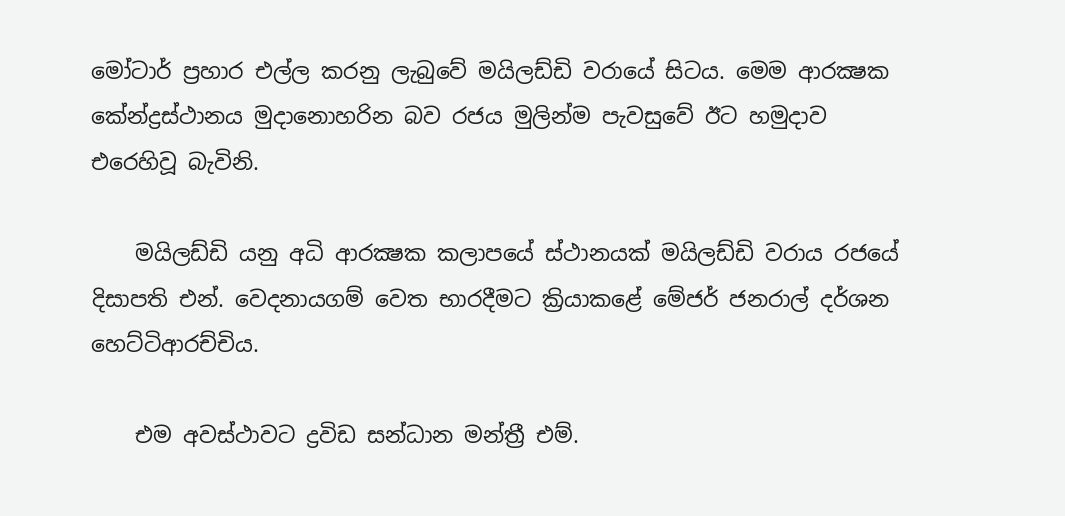මෝටාර් ප්‍රහාර එල්ල කරනු ලැබුවේ මයිලඩ්ඩි වරායේ සිටය. මෙම ආරක්‍ෂක කේන්ද්‍රස්‌ථානය මුදානොහරින බව රජය මුලින්ම පැවසුවේ ඊට හමුදාව එරෙහිවූ බැවිනි.

    මයිලඩ්ඩි යනු අධි ආරක්‍ෂක කලාපයේ ස්‌ථානයක්‌ මයිලඩ්ඩි වරාය රජයේ දිසාපති එන්. වෙදනායගම් වෙත භාරදීමට ක්‍රියාකළේ මේජර් ජනරාල් දර්ශන හෙට්‌ටිආරච්චිය.

    එම අවස්‌ථාවට ද්‍රවිඩ සන්ධාන මන්ත්‍රී එම්.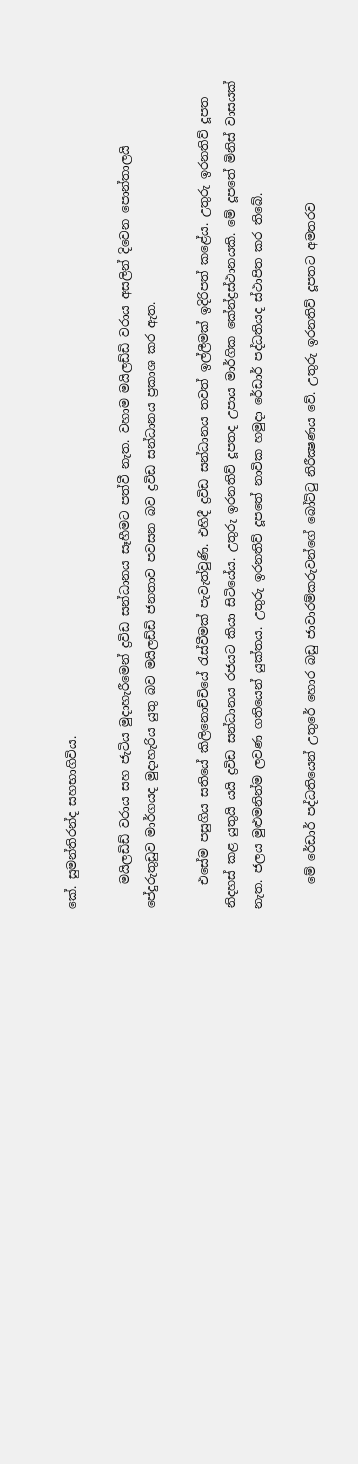කේ. සුමන්තිරන්ද සහභාගිවිය.

    මයිලඩිඩ් වරාය සහ ජැටිය මුදාහැරීමෙන් ද්‍රවිඩ සන්ධානය සෑහීමට පත්වී නැත. වහාම මයිලඩ්ඩි වරාය අසලින් දිවෙන පොන්තාලයි පේදුරුතුඩුව මාර්ගයද මුදාහැරිය යුතු බව මයිලඩ්ඩි ජනතාව පවසන බව ද්‍රවිඩ සන්ධානය ප්‍රකාශ කර ඇත.

    එසේම පසුගිය සතියේ කිලිනොච්චියේ රැස්‌වීමක්‌ පැවැත්වුණි. එහිදී ද්‍රවිඩ සන්ධානය තවත් ඉල්ලීමක්‌ ඉදිරිපත් කළේය. උතුරු ඉරනතිව් දූපත නිදහස්‌ කළ යුතුයි යයි ද්‍රවිඩ සන්ධානය රජයට කියා සිටියේය. උතුරු ඉරනතිව් දූපතද උපාය මාර්ගික කේන්ද්‍රස්‌ථානයකි. මේ දූපතේ මිනිස්‌ වාසයක්‌ නැත. ජලය මුළුමනින්ම ලවණ ගතියෙන් යුක්‌තය. උතුරු ඉරනතිව් දූපතේ නාවික හමුදා රේඩාර් පද්ධතියද ස්‌ථාපිත කර තිබේ.

    මේ රේඩාර් පද්ධතියෙන් උතුරේ හොර බඩු ජාවාරම්කරුවන්ගේ බෝට්‌ටු නිරීක්‍ෂණය වේ. උතුරු ඉරනතිව් දූපතට අමතරව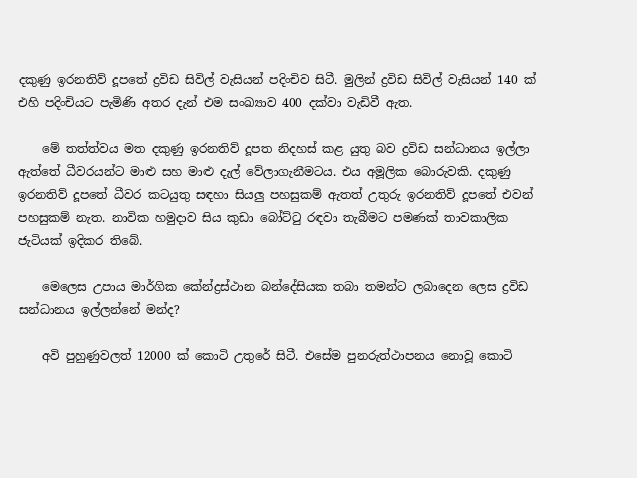දකුණු ඉරනතිව් දූපතේ ද්‍රවිඩ සිවිල් වැසියන් පදිංචිව සිටී. මුලින් ද්‍රවිඩ සිවිල් වැසියන් 140 ක්‌ එහි පදිංචියට පැමිණි අතර දැන් එම සංඛ්‍යාව 400 දක්‌වා වැඩිවී ඇත.

    මේ තත්ත්වය මත දකුණු ඉරනතිව් දූපත නිදහස්‌ කළ යුතු බව ද්‍රවිඩ සන්ධානය ඉල්ලා ඇත්තේ ධීවරයන්ට මාළු සහ මාළු දැල් වේලාගැනීමටය. එය අමූලික බොරුවකි. දකුණු ඉරනතිව් දූපතේ ධීවර කටයුතු සඳහා සියලු පහසුකම් ඇතත් උතුරු ඉරනතිව් දූපතේ එවන් පහසුකම් නැත. නාවික හමුදාව සිය කුඩා බෝට්‌ටු රඳවා තැබීමට පමණක්‌ තාවකාලික ජැටියක්‌ ඉදිකර තිබේ.

    මෙලෙස උපාය මාර්ගික කේන්ද්‍රස්‌ථාන බන්දේසියක තබා තමන්ට ලබාදෙන ලෙස ද්‍රවිඩ සන්ධානය ඉල්ලන්නේ මන්ද?

    අවි පුහුණුවලත් 12000 ක්‌ කොටි උතුරේ සිටී. එසේම පුනරුත්ථාපනය නොවූ කොටි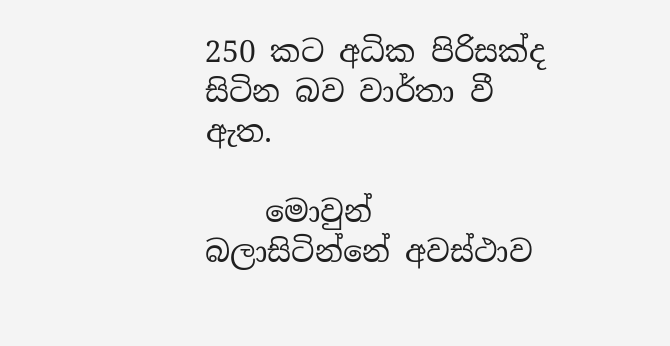250 කට අධික පිරිසක්‌ද සිටින බව වාර්තා වී ඇත.

    මොවුන් බලාසිටින්නේ අවස්‌ථාව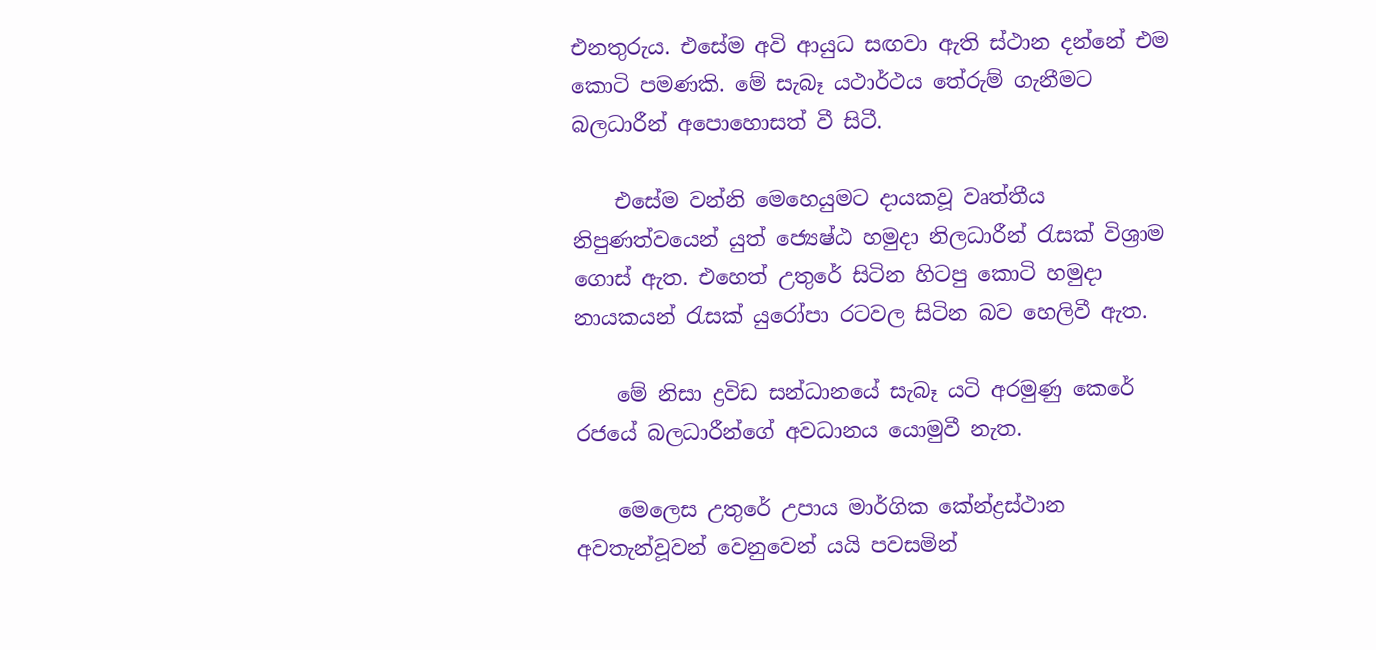එනතුරුය. එසේම අවි ආයුධ සඟවා ඇති ස්‌ථාන දන්නේ එම කොටි පමණකි. මේ සැබෑ යථාර්ථය තේරුම් ගැනීමට බලධාරීන් අපොහොසත් වී සිටී.

    එසේම වන්නි මෙහෙයුමට දායකවූ වෘත්තීය නිපුණත්වයෙන් යුත් ජ්‍යෙෂ්ඨ හමුදා නිලධාරීන් රැසක්‌ විශ්‍රාම ගොස්‌ ඇත. එහෙත් උතුරේ සිටින හිටපු කොටි හමුදා නායකයන් රැසක්‌ යුරෝපා රටවල සිටින බව හෙලිවී ඇත.

    මේ නිසා ද්‍රවිඩ සන්ධානයේ සැබෑ යටි අරමුණු කෙරේ රජයේ බලධාරීන්ගේ අවධානය යොමුවී නැත.

    මෙලෙස උතුරේ උපාය මාර්ගික කේන්ද්‍රස්‌ථාන අවතැන්වූවන් වෙනුවෙන් යයි පවසමින්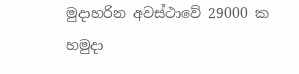මුදාහරින අවස්‌ථාවේ 29000 ක හමුදා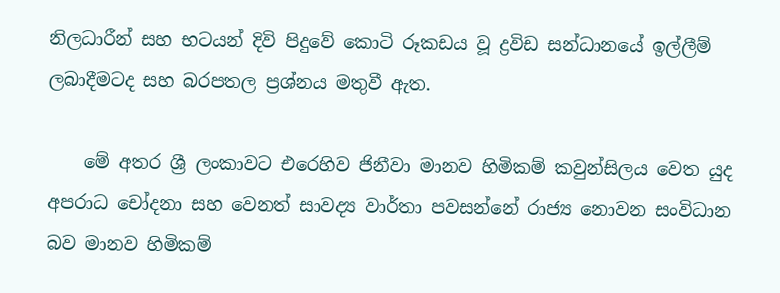නිලධාරීන් සහ භටයන් දිවි පිදුවේ කොටි රූකඩය වූ ද්‍රවිඩ සන්ධානයේ ඉල්ලීම් ලබාදීමටද සහ බරපතල ප්‍රශ්නය මතුවී ඇත.

    මේ අතර ශ්‍රී ලංකාවට එරෙහිව ජිනීවා මානව හිමිකම් කවුන්සිලය වෙත යුද අපරාධ චෝදනා සහ වෙනත් සාවද්‍ය වාර්තා පවසන්නේ රාජ්‍ය නොවන සංවිධාන බව මානව හිමිකම්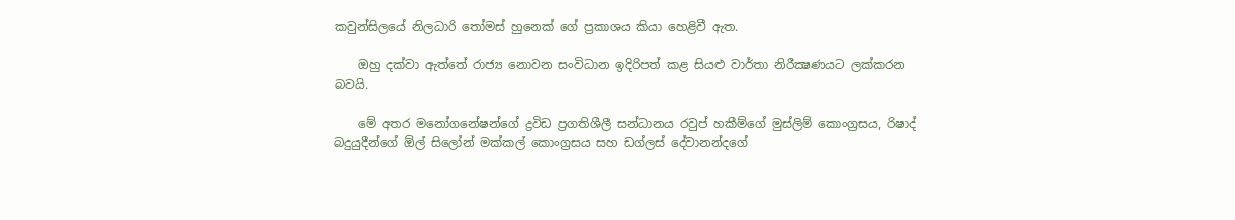කවුන්සිලයේ නිලධාරි තෝමස්‌ හුනෙක්‌ ගේ ප්‍රකාශය කියා හෙළිවී ඇත.

    ඔහු දක්‌වා ඇත්තේ රාජ්‍ය නොවන සංවිධාන ඉදිරිපත් කළ සියළු වාර්තා නිරීක්‍ෂණයට ලක්‌කරන බවයි.

    මේ අතර මනෝගනේෂන්ගේ ද්‍රවිඩ ප්‍රගතිශීලී සන්ධානය රවුප් හකීම්ගේ මුස්‌ලිම් කොංග්‍රසය, රිෂාද් බදුයුදීන්ගේ ඕල් සිලෝන් මක්‌කල් කොංග්‍රසය සහ ඩග්ලස්‌ දේවානන්දගේ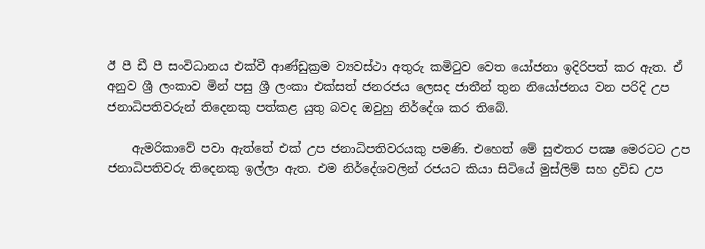ඊ පී ඩී පී සංවිධානය එක්‌වී ආණ්‌ඩුක්‍රම ව්‍යවස්‌ථා අතුරු කමිටුව වෙත යෝජනා ඉදිරිපත් කර ඇත. ඒ අනුව ශ්‍රී ලංකාව මින් පසු ශ්‍රී ලංකා එක්‌සත් ජනරජය ලෙසද ජාතීන් තුන නියෝජනය වන පරිදි උප ජනාධිපතිවරුන් තිදෙනකු පත්කළ යුතු බවද ඔවුහු නිර්දේශ කර තිබේ.

    ඇමරිකාවේ පවා ඇත්තේ එක්‌ උප ජනාධිපතිවරයකු පමණි. එහෙත් මේ සුළුතර පක්‍ෂ මෙරටට උප ජනාධිපතිවරු තිදෙනකු ඉල්ලා ඇත. එම නිර්දේශවලින් රජයට කියා සිටියේ මුස්‌ලිම් සහ ද්‍රවිඩ උප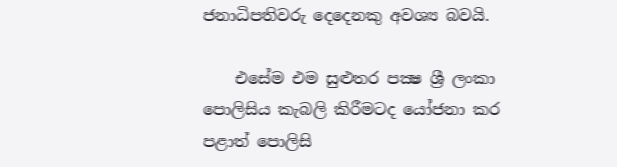ජනාධිපතිවරු දෙදෙනකු අවශ්‍ය බවයි.

    එසේම එම සුළුතර පක්‍ෂ ශ්‍රී ලංකා පොලිසිය කැබලි කිරීමටද යෝජනා කර පළාත් පොලිසි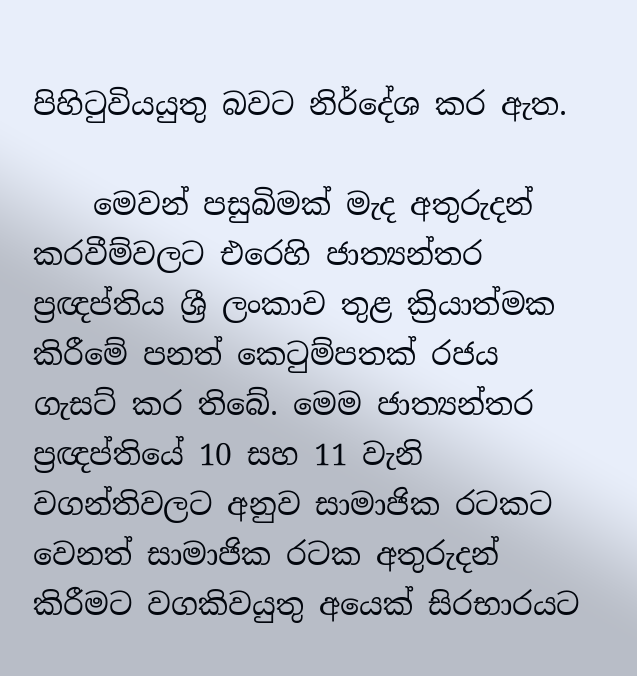පිහිටුවියයුතු බවට නිර්දේශ කර ඇත.

    මෙවන් පසුබිමක්‌ මැද අතුරුදන් කරවීම්වලට එරෙහි ජාත්‍යන්තර ප්‍රඥප්තිය ශ්‍රී ලංකාව තුළ ක්‍රියාත්මක කිරීමේ පනත් කෙටුම්පතක්‌ රජය ගැසට්‌ කර තිබේ. මෙම ජාත්‍යන්තර ප්‍රඥප්තියේ 10 සහ 11 වැනි වගන්තිවලට අනුව සාමාජික රටකට වෙනත් සාමාජික රටක අතුරුදන් කිරීමට වගකිවයුතු අයෙක්‌ සිරභාරයට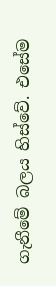ගැනීමේ බලය හිස්‌වේ. එසේම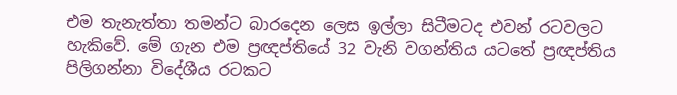එම තැනැත්තා තමන්ට බාරදෙන ලෙස ඉල්ලා සිටීමටද එවන් රටවලට හැකිවේ. මේ ගැන එම ප්‍රඥප්තියේ 32 වැනි වගන්තිය යටතේ ප්‍රඥප්තිය පිලිගන්නා විදේශීය රටකට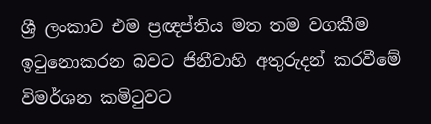ශ්‍රී ලංකාව එම ප්‍රඥප්තිය මත තම වගකීම ඉටුනොකරන බවට ජිනීවාහි අතුරුදන් කරවීමේ විමර්ශන කමිටුවට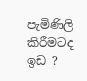පැමිණිලි කිරීමටද ඉඩ ?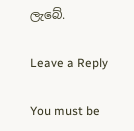ලැබේ.

Leave a Reply

You must be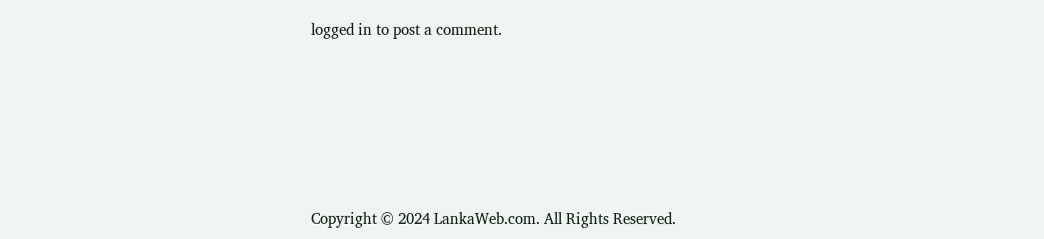logged in to post a comment.






Copyright © 2024 LankaWeb.com. All Rights Reserved.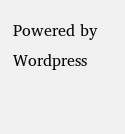Powered by Wordpress